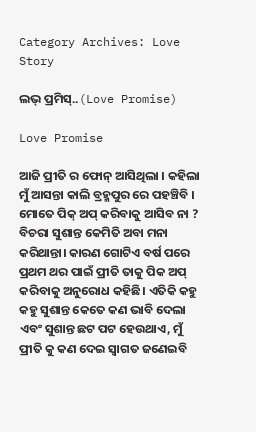Category Archives: Love Story

ଲଭ୍ ପ୍ରମିସ୍..(Love Promise)

Love Promise

ଆଜି ପ୍ରୀତି ର ଫୋନ୍ ଆସିଥିଲା । କହିଲା ମୁଁ ଆସନ୍ତା କାଲି ବ୍ରହ୍ମପୁର ରେ ପହଞ୍ଚିବି । ମୋତେ ପିକ୍ ଅପ୍ କରିବାକୁ ଆସିବ ନା ? ବିଚରା ସୁଶାନ୍ତ କେମିତି ଅବା ମନା କରିଥାନ୍ତା। କାରଣ ଗୋଟିଏ ବର୍ଷ ପରେ ପ୍ରଥମ ଥର ପାଇଁ ପ୍ରୀତି ତାକୁ ପିକ ଅପ୍ କରିବାକୁ ଅନୁରୋଧ କହିଛି। ଏତିକି କହୁ କହୁ ସୁଶାନ୍ତ କେତେ କଣ ଭାବି ଦେଲା ଏବଂ ସୁଶାନ୍ତ ଛଟ ପଟ ହେଉଥାଏ, ମୁଁ ପ୍ରୀତି କୁ କଣ ଦେଇ ସ୍ଵାଗତ ଜଣେଇବି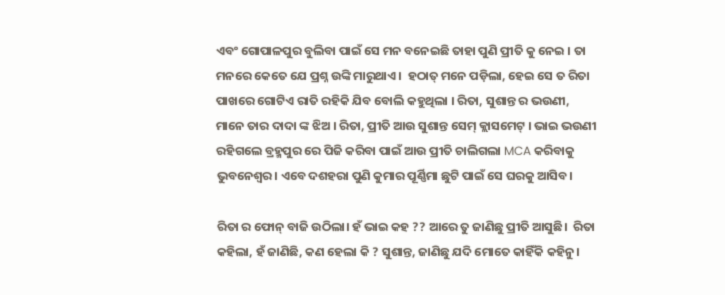ଏବଂ ଗୋପାଳପୁର ବୁଲିବା ପାଇଁ ସେ ମନ ବନେଇଛି ତାହା ପୁଣି ପ୍ରୀତି କୁ ନେଇ । ତା ମନରେ କେତେ ଯେ ପ୍ରଶ୍ନ ଉଙ୍କି ମାରୁଥାଏ।  ହଠାତ୍ ମନେ ପଡ଼ିଲା, ହେଇ ସେ ତ ରିତା ପାଖରେ ଗୋଟିଏ ରାତି ରହିକି ଯିବ ବୋଲି କହୁଥିଲା । ରିତା, ସୁଶାନ୍ତ ର ଭଉଣୀ, ମାନେ ତାର ଦାଦା ଙ୍କ ଝିଅ । ରିତା, ପ୍ରୀତି ଆଉ ସୁଶାନ୍ତ ସେମ୍ କ୍ଲାସମେଟ୍ । ଭାଇ ଭଉଣୀ ରହିଗଲେ ବ୍ରହ୍ମପୁର ରେ ପିଜି କରିବା ପାଇଁ ଆଉ ପ୍ରୀତି ଚାଲିଗଲା MCA କରିବାକୁ ଭୁବନେଶ୍ୱର। ଏବେ ଦଶହରା ପୁଣି କୁମାର ପୂର୍ଣ୍ଣିମା ଛୁଟି ପାଇଁ ସେ ଘରକୁ ଆସିବ।

ରିତା ର ଫୋନ୍ ବାଜି ଉଠିଲା। ହଁ ଭାଇ କହ ?? ଆରେ ତୁ ଜାଣିଛୁ ପ୍ରୀତି ଆସୁଛି।  ରିତା କହିଲା, ହଁ ଜାଣିଛି, କଣ ହେଲା କି ? ସୁଶାନ୍ତ, ଜାଣିଛୁ ଯଦି ମୋତେ କାହିଁକି କହିନୁ।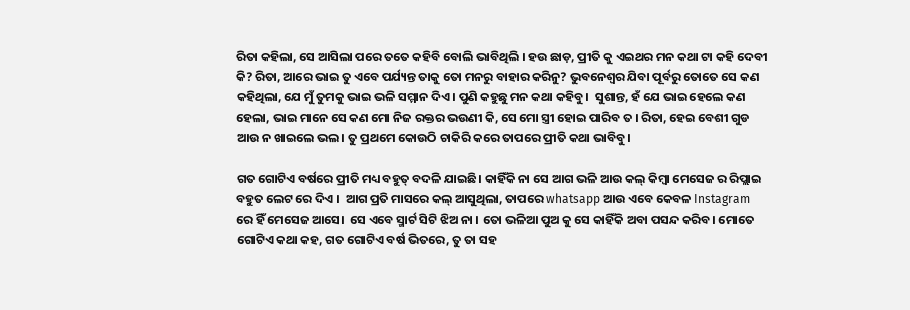ରିତା କହିଲା, ସେ ଆସିଲା ପରେ ତତେ କହିବି ବୋଲି ଭାବିଥିଲି । ହଉ ଛାଡ଼, ପ୍ରୀତି କୁ ଏଇଥର ମନ କଥା ଟା କହି ଦେବୀ କି? ରିତା, ଆରେ ଭାଇ ତୁ ଏବେ ପର୍ଯ୍ୟନ୍ତ ତାକୁ ତୋ ମନରୁ ବାହାର କରିନୁ? ଭୁବନେଶ୍ୱର ଯିବା ପୂର୍ବରୁ ତୋତେ ସେ କଣ କହିଥିଲା, ଯେ ମୁଁ ତୁମକୁ ଭାଇ ଭଳି ସମ୍ମାନ ଦିଏ । ପୁଣି କହୁଛୁ ମନ କଥା କହିବୁ।  ସୁଶାନ୍ତ, ହଁ ଯେ ଭାଇ ହେଲେ କଣ ହେଲା, ଭାଇ ମାନେ ସେ କଣ ମୋ ନିଜ ରକ୍ତର ଭଉଣୀ କି, ସେ ମୋ ସ୍ତ୍ରୀ ହୋଇ ପାରିବ ତ । ରିତା, ହେଇ ବେଶୀ ଗୁଡ ଆଉ ନ ଖାଇଲେ ଭଲ। ତୁ ପ୍ରଥମେ କୋଉଠି ଚାକିରି କରେ ତାପରେ ପ୍ରୀତି କଥା ଭାବିବୁ।

ଗତ ଗୋଟିଏ ବର୍ଷରେ ପ୍ରୀତି ମଧ୍ୟ ବହୁତ୍ ବଦଳି ଯାଇଛି। କାହିଁକି ନା ସେ ଆଗ ଭଳି ଆଉ କଲ୍ କିମ୍ବା ମେସେଜ ର ରିପ୍ଲାଇ ବହୁତ ଲେଟ ରେ ଦିଏ ।  ଆଗ ପ୍ରତି ମାସରେ କଲ୍ ଆସୁଥିଲା, ତାପରେ whatsapp ଆଉ ଏବେ କେବଳ Instagram ରେ ହିଁ ମେସେଜ ଆସେ।  ସେ ଏବେ ସ୍ମାର୍ଟ ସିଟି ଝିଅ ନା । ତୋ ଭଳିଆ ପୁଅ କୁ ସେ କାହିଁକି ଅବା ପସନ୍ଦ କରିବ। ମୋତେ ଗୋଟିଏ କଥା କହ, ଗତ ଗୋଟିଏ ବର୍ଷ ଭିତରେ, ତୁ ତା ସହ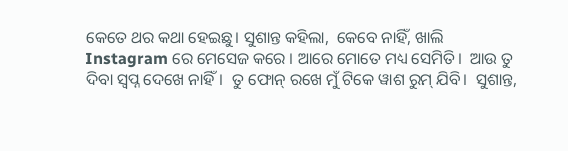କେତେ ଥର କଥା ହେଇଛୁ। ସୁଶାନ୍ତ କହିଲା,  କେବେ ନାହିଁ, ଖାଲି Instagram ରେ ମେସେଜ କରେ । ଆରେ ମୋତେ ମଧ୍ୟ ସେମିତି।  ଆଉ ତୁ ଦିବା ସ୍ବପ୍ନ ଦେଖେ ନାହିଁ।  ତୁ ଫୋନ୍ ରଖେ ମୁଁ ଟିକେ ୱାଶ ରୁମ୍ ଯିବି।  ସୁଶାନ୍ତ,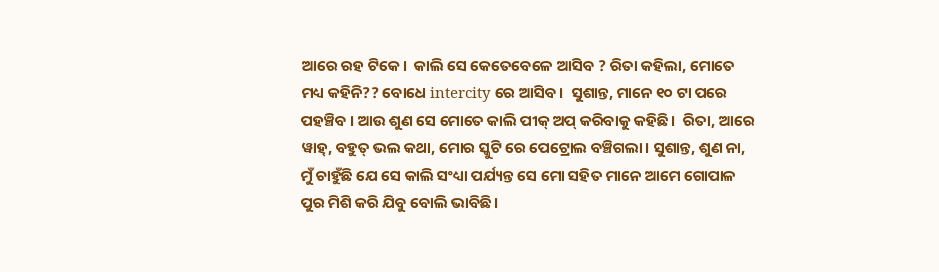ଆରେ ରହ ଟିକେ।  କାଲି ସେ କେତେବେଳେ ଆସିବ ? ରିତା କହିଲା, ମୋତେ ମଧ୍ୟ କହିନି?? ବୋଧେ intercity ରେ ଆସିବ।  ସୁଶାନ୍ତ, ମାନେ ୧୦ ଟା ପରେ ପହଞ୍ଚିବ । ଆଉ ଶୁଣ ସେ ମୋତେ କାଲି ପୀକ୍ ଅପ୍ କରିବାକୁ କହିଛି।  ରିତା, ଆରେ ୱାହ୍, ବହୁତ୍ ଭଲ କଥା, ମୋର ସ୍କୁଟି ରେ ପେଟ୍ରୋଲ ବଞ୍ଚିଗଲା। ସୁଶାନ୍ତ, ଶୁଣ ନା, ମୁଁ ଚାହୁଁଛି ଯେ ସେ କାଲି ସଂଧ୍ୟା ପର୍ଯ୍ୟନ୍ତ ସେ ମୋ ସହିତ ମାନେ ଆମେ ଗୋପାଳ ପୁର ମିଶି କରି ଯିବୁ ବୋଲି ଭାବିଛି।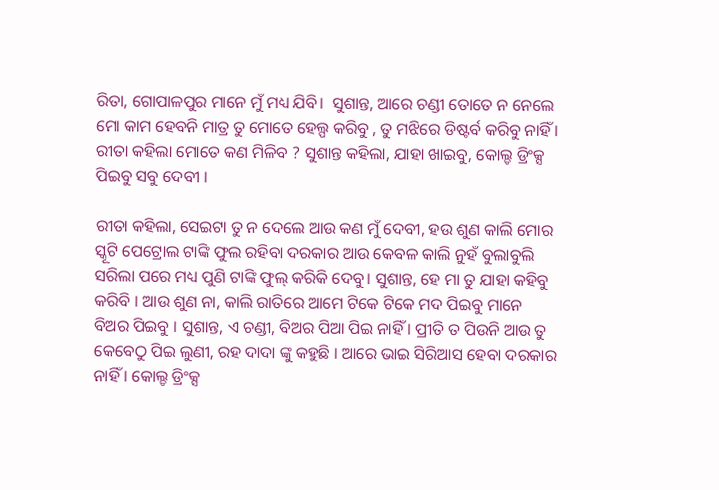ରିତା, ଗୋପାଳପୁର ମାନେ ମୁଁ ମଧ୍ୟ ଯିବି।  ସୁଶାନ୍ତ, ଆରେ ଚଣ୍ଡୀ ତୋତେ ନ ନେଲେ ମୋ କାମ ହେବନି ମାତ୍ର ତୁ ମୋତେ ହେଲ୍ପ କରିବୁ , ତୁ ମଝିରେ ଡିଷ୍ଟର୍ବ କରିବୁ ନାହିଁ । ରୀତା କହିଲା ମୋତେ କଣ ମିଳିବ ? ସୁଶାନ୍ତ କହିଲା, ଯାହା ଖାଇବୁ, କୋଲ୍ଡ ଡ୍ରିଂକ୍ସ ପିଇବୁ ସବୁ ଦେବୀ ।

ରୀତା କହିଲା, ସେଇଟା ତୁ ନ ଦେଲେ ଆଉ କଣ ମୁଁ ଦେବୀ, ହଉ ଶୁଣ କାଲି ମୋର ସ୍କୂଟି ପେଟ୍ରୋଲ ଟାଙ୍କି ଫୁଲ ରହିବା ଦରକାର ଆଉ କେବଳ କାଲି ନୁହଁ ବୁଲାବୁଲି ସରିଲା ପରେ ମଧ୍ୟ ପୁଣି ଟାଙ୍କି ଫୁଲ୍ କରିକି ଦେବୁ। ସୁଶାନ୍ତ, ହେ ମା ତୁ ଯାହା କହିବୁ କରିବି । ଆଉ ଶୁଣ ନା, କାଲି ରାତିରେ ଆମେ ଟିକେ ଟିକେ ମଦ ପିଇବୁ ମାନେ ବିଅର ପିଇବୁ । ସୁଶାନ୍ତ, ଏ ଚଣ୍ଡୀ, ବିଅର ପିଆ ପିଇ ନାହିଁ । ପ୍ରୀତି ତ ପିଉନି ଆଉ ତୁ କେବେଠୁ ପିଇ ଲୁଣୀ, ରହ ଦାଦା ଙ୍କୁ କହୁଛି । ଆରେ ଭାଇ ସିରିଆସ ହେବା ଦରକାର ନାହିଁ । କୋଲ୍ଡ ଡ୍ରିଂକ୍ସ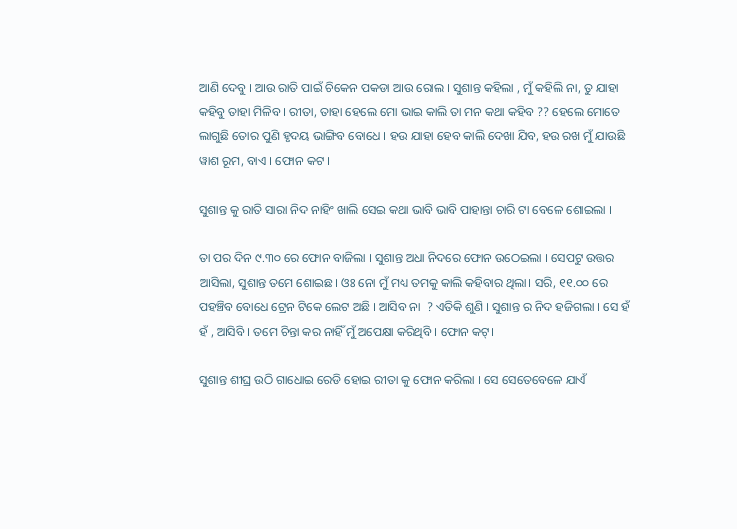ଆଣି ଦେବୁ । ଆଉ ରାତି ପାଇଁ ଚିକେନ ପକଡା ଆଉ ରୋଲ । ସୁଶାନ୍ତ କହିଲା , ମୁଁ କହିଲି ନା, ତୁ ଯାହା କହିବୁ ତାହା ମିଳିବ । ରୀତା, ତାହା ହେଲେ ମୋ ଭାଇ କାଲି ତା ମନ କଥା କହିବ ?? ହେଲେ ମୋତେ ଲାଗୁଛି ତୋର ପୁଣି ହୃଦୟ ଭାଙ୍ଗିବ ବୋଧେ । ହଉ ଯାହା ହେବ କାଲି ଦେଖା ଯିବ, ହଉ ରଖ ମୁଁ ଯାଉଛି ୱାଶ ରୂମ, ବାଏ । ଫୋନ କଟ ।

ସୁଶାନ୍ତ କୁ ରାତି ସାରା ନିଦ ନାହିଂ ଖାଲି ସେଇ କଥା ଭାବି ଭାବି ପାହାନ୍ତା ଚାରି ଟା ବେଳେ ଶୋଇଲା ।

ତା ପର ଦିନ ୯.୩୦ ରେ ଫୋନ ବାଜିଲା । ସୁଶାନ୍ତ ଅଧା ନିଦରେ ଫୋନ ଉଠେଇଲା । ସେପଟୁ ଉତ୍ତର ଆସିଲା, ସୁଶାନ୍ତ ତମେ ଶୋଇଛ । ଓଃ ନୋ ମୁଁ ମଧ୍ୟ ତମକୁ କାଲି କହିବାର ଥିଲା। ସରି, ୧୧.୦୦ ରେ ପହଞ୍ଚିବ ବୋଧେ ଟ୍ରେନ ଟିକେ ଲେଟ ଅଛି । ଆସିବ ନା  ? ଏତିକି ଶୁଣି । ସୁଶାନ୍ତ ର ନିଦ ହଜିଗଲା । ସେ ହଁ ହଁ , ଆସିବି । ତମେ ଚିନ୍ତା କର ନାହିଁ ମୁଁ ଅପେକ୍ଷା କରିଥିବି । ଫୋନ କଟ୍।

ସୁଶାନ୍ତ ଶୀଘ୍ର ଉଠି ଗାଧୋଇ ରେଡି ହୋଇ ରୀତା କୁ ଫୋନ କରିଲା । ସେ ସେତେବେଳେ ଯାଏଁ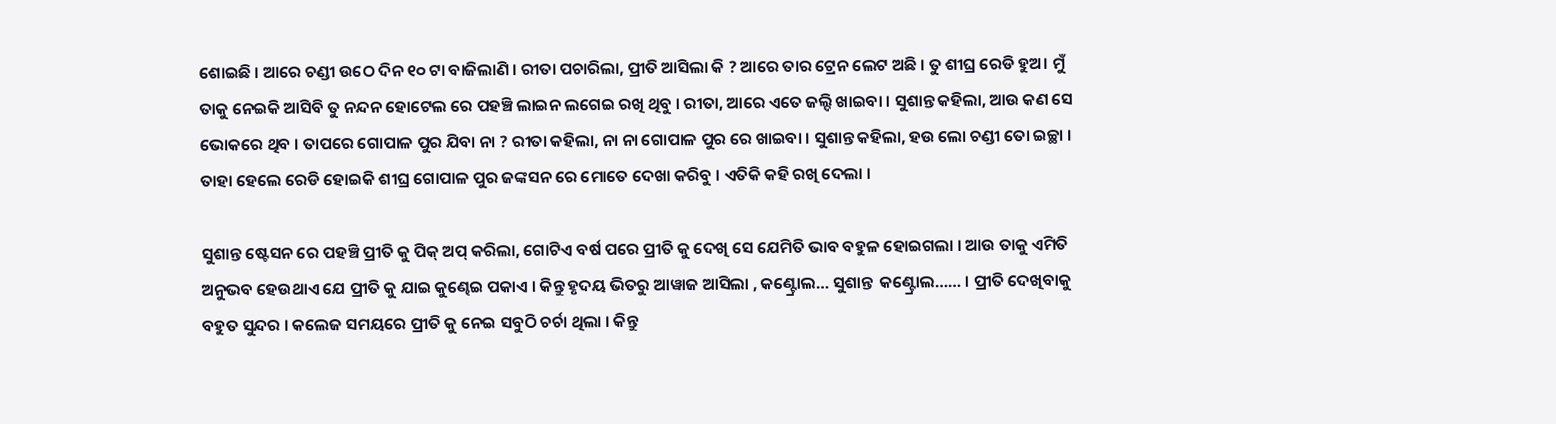ଶୋଇଛି । ଆରେ ଚଣ୍ଡୀ ଉଠେ ଦିନ ୧୦ ଟା ବାଜିଲାଣି । ରୀତା ପଚାରିଲା, ପ୍ରୀତି ଆସିଲା କି ? ଆରେ ତାର ଟ୍ରେନ ଲେଟ ଅଛି । ତୁ ଶୀଘ୍ର ରେଡି ହୁଅ। ମୁଁ ତାକୁ ନେଇକି ଆସିବି ତୁ ନନ୍ଦନ ହୋଟେଲ ରେ ପହଞ୍ଚି ଲାଇନ ଲଗେଇ ରଖି ଥିବୁ । ରୀତା, ଆରେ ଏତେ ଜଲ୍ଦି ଖାଇବା । ସୁଶାନ୍ତ କହିଲା, ଆଉ କଣ ସେ ଭୋକରେ ଥିବ । ତାପରେ ଗୋପାଳ ପୁର ଯିବା ନା ? ରୀତା କହିଲା, ନା ନା ଗୋପାଳ ପୁର ରେ ଖାଇବା । ସୁଶାନ୍ତ କହିଲା, ହଉ ଲୋ ଚଣ୍ଡୀ ତୋ ଇଚ୍ଛା । ତାହା ହେଲେ ରେଡି ହୋଇକି ଶୀଘ୍ର ଗୋପାଳ ପୁର ଜଙ୍କସନ ରେ ମୋତେ ଦେଖା କରିବୁ । ଏତିକି କହି ରଖି ଦେଲା ।

ସୁଶାନ୍ତ ଷ୍ଟେସନ ରେ ପହଞ୍ଚି ପ୍ରୀତି କୁ ପିକ୍ ଅପ୍ କରିଲା, ଗୋଟିଏ ବର୍ଷ ପରେ ପ୍ରୀତି କୁ ଦେଖି ସେ ଯେମିତି ଭାବ ବହୁଳ ହୋଇଗଲା । ଆଉ ତାକୁ ଏମିତି ଅନୁଭବ ହେଉଥାଏ ଯେ ପ୍ରୀତି କୁ ଯାଇ କୁଣ୍ଢେଇ ପକାଏ । କିନ୍ତୁ ହୃଦୟ ଭିତରୁ ଆୱାଜ ଆସିଲା , କଣ୍ଟ୍ରୋଲ… ସୁଶାନ୍ତ  କଣ୍ଟ୍ରୋଲ…… । ପ୍ରୀତି ଦେଖିବାକୁ ବହୁତ ସୁନ୍ଦର । କଲେଜ ସମୟରେ ପ୍ରୀତି କୁ ନେଇ ସବୁଠି ଚର୍ଚା ଥିଲା । କିନ୍ତୁ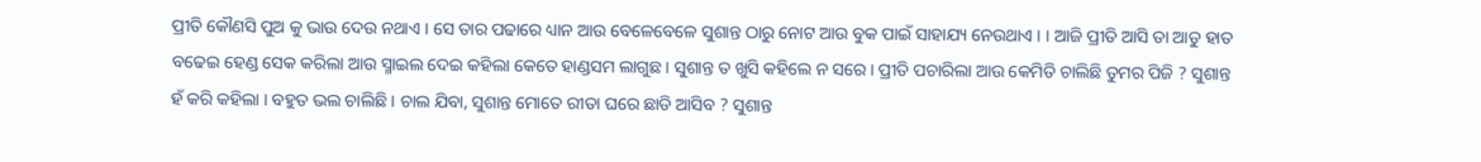ପ୍ରୀତି କୌଣସି ପୁଅ କୁ ଭାଉ ଦେଉ ନଥାଏ । ସେ ତାର ପଢାରେ ଧ୍ୟାନ ଆଉ ବେଳେବେଳେ ସୁଶାନ୍ତ ଠାରୁ ନୋଟ ଆଉ ବୁକ ପାଇଁ ସାହାଯ୍ୟ ନେଉଥାଏ । । ଆଜି ପ୍ରୀତି ଆସି ତା ଆଡୁ ହାତ ବଢେଇ ହେଣ୍ଡ ସେକ କରିଲା ଆଉ ସ୍ମାଇଲ ଦେଇ କହିଲା କେତେ ହାଣ୍ଡସମ ଲାଗୁଛ। ସୁଶାନ୍ତ ତ ଖୁସି କହିଲେ ନ ସରେ। ପ୍ରୀତି ପଚାରିଲା ଆଉ କେମିତି ଚାଲିଛି ତୁମର ପିଜି ? ସୁଶାନ୍ତ ହଁ କରି କହିଲା । ବହୁତ ଭଲ ଚାଲିଛି । ଚାଲ ଯିବା, ସୁଶାନ୍ତ ମୋତେ ରୀତା ଘରେ ଛାଡି ଆସିବ ? ସୁଶାନ୍ତ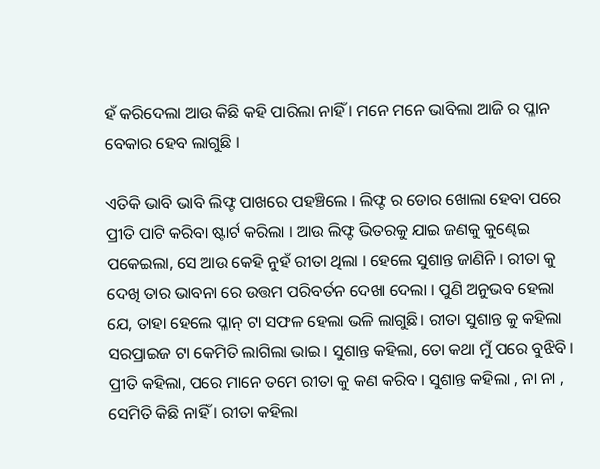ହଁ କରିଦେଲା ଆଉ କିଛି କହି ପାରିଲା ନାହିଁ । ମନେ ମନେ ଭାବିଲା ଆଜି ର ପ୍ଳାନ ବେକାର ହେବ ଲାଗୁଛି ।

ଏତିକି ଭାବି ଭାବି ଲିଫ୍ଟ ପାଖରେ ପହଞ୍ଚିଲେ । ଲିଫ୍ଟ ର ଡୋର ଖୋଲା ହେବା ପରେ ପ୍ରୀତି ପାଟି କରିବା ଷ୍ଟାର୍ଟ କରିଲା । ଆଉ ଲିଫ୍ଟ ଭିତରକୁ ଯାଇ ଜଣକୁ କୁଣ୍ଢେଇ ପକେଇଲା, ସେ ଆଉ କେହି ନୁହଁ ରୀତା ଥିଲା । ହେଲେ ସୁଶାନ୍ତ ଜାଣିନି । ରୀତା କୁ ଦେଖି ତାର ଭାବନା ରେ ଉତ୍ତମ ପରିବର୍ତନ ଦେଖା ଦେଲା । ପୁଣି ଅନୁଭବ ହେଲା ଯେ, ତାହା ହେଲେ ପ୍ଳାନ୍ ଟା ସଫଳ ହେଲା ଭଳି ଲାଗୁଛି। ରୀତା ସୁଶାନ୍ତ କୁ କହିଲା ସରପ୍ରାଇଜ ଟା କେମିତି ଲାଗିଲା ଭାଇ। ସୁଶାନ୍ତ କହିଲା, ତୋ କଥା ମୁଁ ପରେ ବୁଝିବି । ପ୍ରୀତି କହିଲା, ପରେ ମାନେ ତମେ ରୀତା କୁ କଣ କରିବ । ସୁଶାନ୍ତ କହିଲା , ନା ନା , ସେମିତି କିଛି ନାହିଁ । ରୀତା କହିଲା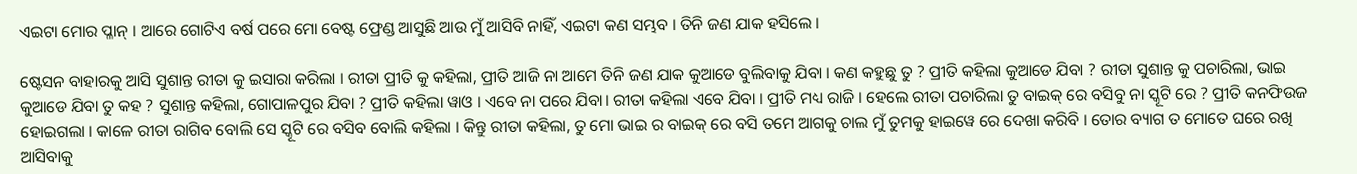ଏଇଟା ମୋର ପ୍ଳାନ୍ । ଆରେ ଗୋଟିଏ ବର୍ଷ ପରେ ମୋ ବେଷ୍ଟ ଫ୍ରେଣ୍ଡ ଆସୁଛି ଆଉ ମୁଁ ଆସିବି ନାହିଁ, ଏଇଟା କଣ ସମ୍ଭବ । ତିନି ଜଣ ଯାକ ହସିଲେ ।

ଷ୍ଟେସନ ବାହାରକୁ ଆସି ସୁଶାନ୍ତ ରୀତା କୁ ଇସାରା କରିଲା । ରୀତା ପ୍ରୀତି କୁ କହିଲା, ପ୍ରୀତି ଆଜି ନା ଆମେ ତିନି ଜଣ ଯାକ କୁଆଡେ ବୁଲିବାକୁ ଯିବା । କଣ କହୁଛୁ ତୁ ? ପ୍ରୀତି କହିଲା କୁଆଡେ ଯିବା ? ରୀତା ସୁଶାନ୍ତ କୁ ପଚାରିଲା, ଭାଇ କୁଆଡେ ଯିବା ତୁ କହ ? ସୁଶାନ୍ତ କହିଲା, ଗୋପାଳପୁର ଯିବା ? ପ୍ରୀତି କହିଲା ୱାଓ । ଏବେ ନା ପରେ ଯିବା। ରୀତା କହିଲା ଏବେ ଯିବା । ପ୍ରୀତି ମଧ୍ୟ ରାଜି । ହେଲେ ରୀତା ପଚାରିଲା ତୁ ବାଇକ୍ ରେ ବସିବୁ ନା ସ୍କୂଟି ରେ ? ପ୍ରୀତି କନଫିଉଜ ହୋଇଗଲା । କାଳେ ରୀତା ରାଗିବ ବୋଲି ସେ ସ୍କୂଟି ରେ ବସିବ ବୋଲି କହିଲା । କିନ୍ତୁ ରୀତା କହିଲା, ତୁ ମୋ ଭାଇ ର ବାଇକ୍ ରେ ବସି ତମେ ଆଗକୁ ଚାଲ ମୁଁ ତୁମକୁ ହାଇୱେ ରେ ଦେଖା କରିବି । ତୋର ବ୍ୟାଗ ତ ମୋତେ ଘରେ ରଖି ଆସିବାକୁ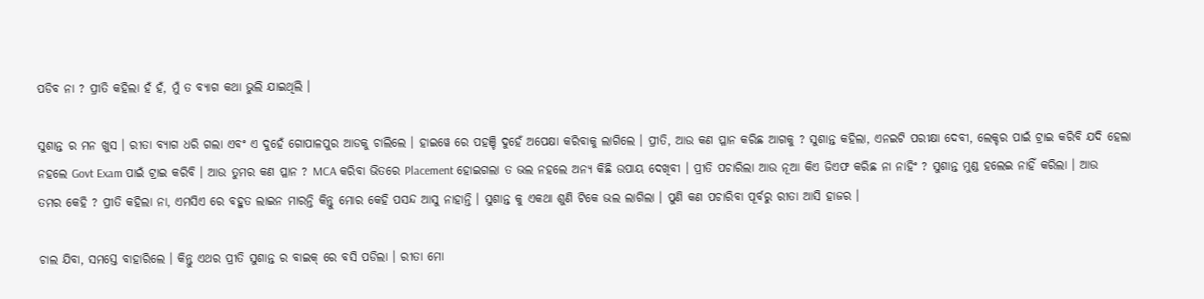ପଡିବ ନା ? ପ୍ରୀତି କହିଲା ହଁ ହଁ, ମୁଁ ତ ବ୍ୟାଗ କଥା ଭୁଲି ଯାଇଥିଲି ।

ସୁଶାନ୍ତ ର ମନ ଖୁସ । ରୀତା ବ୍ୟାଗ ଧରି ଗଲା ଏବଂ ଏ ଦୁହେଁ ଗୋପାଳପୁର ଆଡକୁ ଚାଲିଲେ । ହାଇୱେ ରେ ପହଞ୍ଚି ଦୁହେଁ ଅପେକ୍ଷା କରିବାକୁ ଲାଗିଲେ । ପ୍ରୀତି, ଆଉ କଣ ପ୍ଳାନ କରିଛ ଆଗକୁ ? ସୁଶାନ୍ତ କହିଲା, ଏନଇଟି ପରୀକ୍ଷା ଦେବୀ, ଲେକ୍ଚର ପାଇଁ ଟ୍ରାଇ କରିବି ଯଦି ହେଲା ନହଲେ Govt Exam ପାଇଁ ଟ୍ରାଇ କରିବି । ଆଉ ତୁମର କଣ ପ୍ଳାନ ? MCA କରିବା ଭିତରେ Placement ହୋଇଗଲା ତ ଭଲ ନହଲେ ଅନ୍ୟ କିଛି ଉପାୟ ଦେଖିବୀ । ପ୍ରୀତି ପଚାରିଲା ଆଉ ନୂଆ କିଏ ଜିଏଫ କରିଛ ନା ନାହିଂ ? ସୁଶାନ୍ତ ମୁଣ୍ଡ ହଲେଇ ନାହିଁ କରିଲା । ଆଉ ତମର କେହି ? ପ୍ରୀତି କହିଲା ନା, ଏମସିଏ ରେ ବହୁତ ଲାଇନ ମାରନ୍ତି କିନ୍ତୁ ମୋର କେହି ପସନ୍ଦ ଆସୁ ନାହାନ୍ତି । ସୁଶାନ୍ତ କୁ ଏକଥା ଶୁଣି ଟିକେ ଭଲ ଲାଗିଲା । ପୁଣି କଣ ପଚାରିବା ପୂର୍ବରୁ ରୀତା ଆସି ହାଜର ।

ଚାଲ ଯିବା, ସମସ୍ତେ ବାହାରିଲେ । କିନ୍ତୁ ଏଥର ପ୍ରୀତି ସୁଶାନ୍ତ ର ବାଇକ୍ ରେ ବସି ପଡିଲା । ରୀତା ମୋ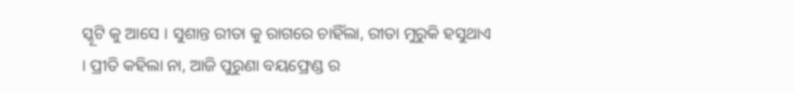ସ୍କୂଟି କୁ ଆସେ । ସୁଶାନ୍ତ ରୀତା କୁ ରାଗରେ ଚାହିଁଲା, ରୀତା ମୁରୁକି ହସୁଥାଏ । ପ୍ରୀତି କହିଲା ନା, ଆଜି ପୁରୁଣା ବୟଫ୍ରେଣ୍ଡ ର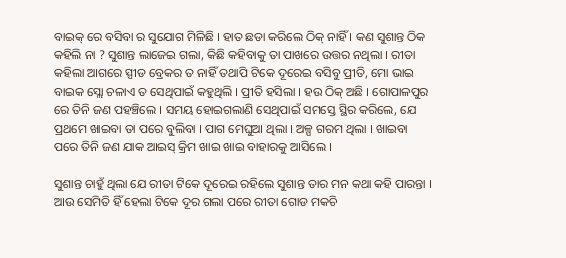ବାଇକ୍ ରେ ବସିବା ର ସୁଯୋଗ ମିଳିଛି । ହାତ ଛଡା କରିଲେ ଠିକ୍ ନାହିଁ । କଣ ସୁଶାନ୍ତ ଠିକ କହିଲି ନା ? ସୁଶାନ୍ତ ଲାଜେଇ ଗଲା, କିଛି କହିବାକୁ ତା ପାଖରେ ଉତ୍ତର ନଥିଲା । ରୀତା କହିଲା ଆଗରେ ସ୍ପୀଡ ବ୍ରେକର ତ ନାହିଁ ତଥାପି ଟିକେ ଦୂରେଇ ବସିବୁ ପ୍ରୀତି, ମୋ ଭାଇ ବାଇକ ସ୍ଲୋ ଚଳାଏ ତ ସେଥିପାଇଁ କହୁଥିଲି । ପ୍ରୀତି ହସିଲା । ହଉ ଠିକ୍ ଅଛି । ଗୋପାଳପୁର ରେ ତିନି ଜଣ ପହଞ୍ଚିଲେ । ସମୟ ହୋଇଗଲାଣି ସେଥିପାଇଁ ସମସ୍ତେ ସ୍ଥିର କରିଲେ, ଯେ ପ୍ରଥମେ ଖାଇବା ତା ପରେ ବୁଲିବା । ପାଗ ମେଘୁଆ ଥିଲା । ଅଳ୍ପ ଗରମ ଥିଲା । ଖାଇବା ପରେ ତିନି ଜଣ ଯାକ ଆଇସ୍ କ୍ରିମ ଖାଇ ଖାଇ ବାହାରକୁ ଆସିଲେ ।

ସୁଶାନ୍ତ ଚାହୁଁ ଥିଲା ଯେ ରୀତା ଟିକେ ଦୂରେଇ ରହିଲେ ସୁଶାନ୍ତ ତାର ମନ କଥା କହି ପାରନ୍ତା । ଆଉ ସେମିତି ହିଁ ହେଲା ଟିକେ ଦୂର ଗଲା ପରେ ରୀତା ଗୋଡ ମକଚି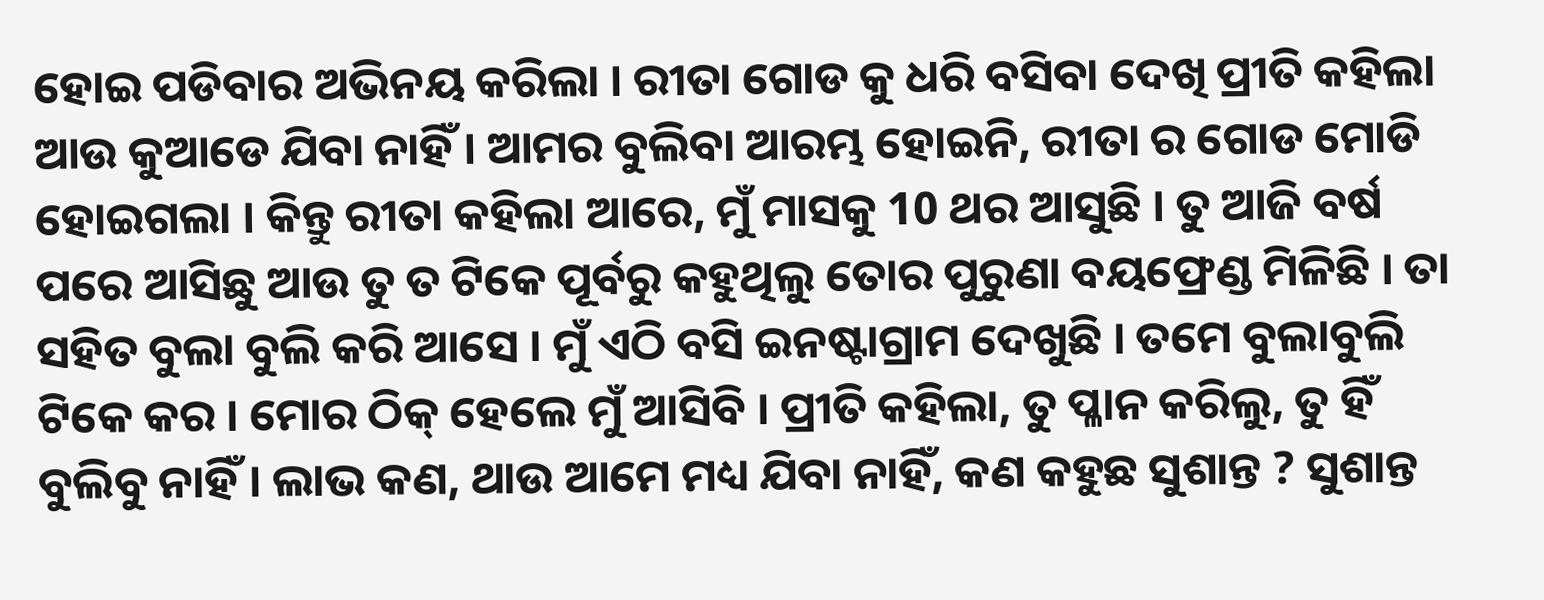ହୋଇ ପଡିବାର ଅଭିନୟ କରିଲା । ରୀତା ଗୋଡ କୁ ଧରି ବସିବା ଦେଖି ପ୍ରୀତି କହିଲା ଆଉ କୁଆଡେ ଯିବା ନାହିଁ । ଆମର ବୁଲିବା ଆରମ୍ଭ ହୋଇନି, ରୀତା ର ଗୋଡ ମୋଡି ହୋଇଗଲା । କିନ୍ତୁ ରୀତା କହିଲା ଆରେ, ମୁଁ ମାସକୁ 10 ଥର ଆସୁଛି । ତୁ ଆଜି ବର୍ଷ ପରେ ଆସିଛୁ ଆଉ ତୁ ତ ଟିକେ ପୂର୍ବରୁ କହୁଥିଲୁ ତୋର ପୁରୁଣା ବୟଫ୍ରେଣ୍ଡ ମିଳିଛି । ତା ସହିତ ବୁଲା ବୁଲି କରି ଆସେ । ମୁଁ ଏଠି ବସି ଇନଷ୍ଟାଗ୍ରାମ ଦେଖୁଛି । ତମେ ବୁଲାବୁଲି ଟିକେ କର । ମୋର ଠିକ୍ ହେଲେ ମୁଁ ଆସିବି । ପ୍ରୀତି କହିଲା, ତୁ ପ୍ଳାନ କରିଲୁ, ତୁ ହିଁ ବୁଲିବୁ ନାହିଁ । ଲାଭ କଣ, ଥାଉ ଆମେ ମଧ୍ୟ ଯିବା ନାହିଁ, କଣ କହୁଛ ସୁଶାନ୍ତ ? ସୁଶାନ୍ତ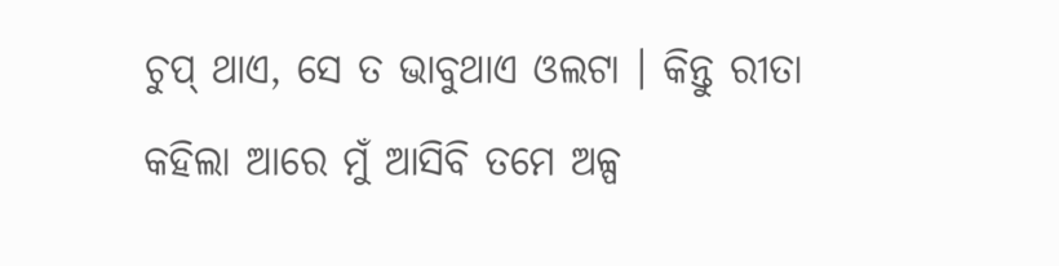ଚୁପ୍ ଥାଏ, ସେ ତ ଭାବୁଥାଏ ଓଲଟା । କିନ୍ତୁ ରୀତା କହିଲା ଆରେ ମୁଁ ଆସିବି ତମେ ଅଳ୍ପ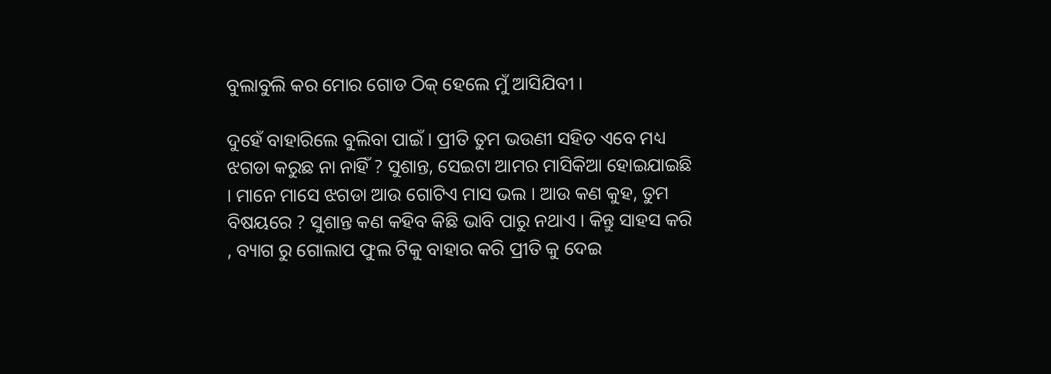ବୁଲାବୁଲି କର ମୋର ଗୋଡ ଠିକ୍ ହେଲେ ମୁଁ ଆସିଯିବୀ ।

ଦୁହେଁ ବାହାରିଲେ ବୁଲିବା ପାଇଁ । ପ୍ରୀତି ତୁମ ଭଉଣୀ ସହିତ ଏବେ ମଧ୍ୟ ଝଗଡା କରୁଛ ନା ନାହିଁ ? ସୁଶାନ୍ତ, ସେଇଟା ଆମର ମାସିକିଆ ହୋଇଯାଇଛି । ମାନେ ମାସେ ଝଗଡା ଆଉ ଗୋଟିଏ ମାସ ଭଲ । ଆଉ କଣ କୁହ, ତୁମ ବିଷୟରେ ? ସୁଶାନ୍ତ କଣ କହିବ କିଛି ଭାବି ପାରୁ ନଥାଏ । କିନ୍ତୁ ସାହସ କରି , ବ୍ୟାଗ ରୁ ଗୋଲାପ ଫୁଲ ଟିକୁ ବାହାର କରି ପ୍ରୀତି କୁ ଦେଇ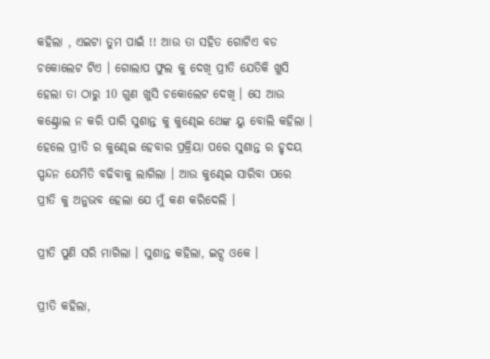କହିଲା , ଏଇଟା ତୁମ ପାଇଁ !! ଆଉ ତା ସହିତ ଗୋଟିଏ ବଡ ଚକୋଲେଟ ଟିଏ । ଗୋଲାପ ଫୁଲ କୁ ଦେଖି ପ୍ରୀତି ଯେତିକି ଖୁସି ହେଲା ତା ଠାରୁ 10 ଗୁଣ ଖୁସି ଚକୋଲେଟ ଦେଖି । ସେ ଆଉ କଣ୍ଟ୍ରୋଲ ନ କରି ପାରି ସୁଶାନ୍ତ କୁ କୁଣ୍ଢେଇ ଥେଙ୍କ ୟୁ ବୋଲି କହିଲା । ହେଲେ ପ୍ରୀତି ର କୁଣ୍ଢେଇ ହେବାର ପ୍ରକ୍ରିୟା ପରେ ସୁଶାନ୍ତ ର ହୃଦୟ ସ୍ପନ୍ଦନ ଯେମିତି ବଢିବାକୁ ଲାଗିଲା । ଆଉ କୁଣ୍ଢେଇ ସାରିବା ପରେ ପ୍ରୀତି କୁ ଅନୁଭବ ହେଲା ଯେ ମୁଁ କଣ କରିଦେଲି ।

ପ୍ରୀତି ପୁଣି ସରି ମାଗିଲା । ସୁଶାନ୍ତ କହିଲା, ଇଟ୍ସ ଓକେ ।

ପ୍ରୀତି କହିଲା,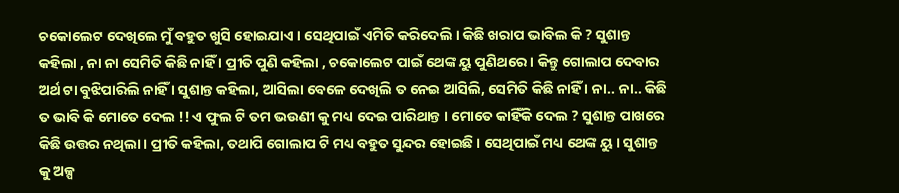ଚକୋଲେଟ ଦେଖିଲେ ମୁଁ ବହୁତ ଖୁସି ହୋଇଯାଏ । ସେଥିପାଇଁ ଏମିତି କରିଦେଲି । କିଛି ଖରାପ ଭାବିଲ କି ? ସୁଶାନ୍ତ କହିଲା , ନା ନା ସେମିତି କିଛି ନାହିଁ । ପ୍ରୀତି ପୁଣି କହିଲା , ଚକୋଲେଟ ପାଇଁ ଥେଙ୍କ ୟୁ ପୁଣିଥରେ । କିନ୍ତୁ ଗୋଲାପ ଦେବାର ଅର୍ଥ ଟା ବୁଝିପାରିଲି ନାହିଁ । ସୁଶାନ୍ତ କହିଲା, ଆସିଲା ବେଳେ ଦେଖିଲି ତ ନେଇ ଆସିଲି, ସେମିତି କିଛି ନାହିଁ । ନା.. ନା.. କିଛି ତ ଭାବି କି ମୋତେ ଦେଲ !! ଏ ଫୁଲ ଟି ତମ ଭଉଣୀ କୁ ମଧ୍ୟ ଦେଇ ପାରିଥାନ୍ତ । ମୋତେ କାହିଁକି ଦେଲ ? ସୁଶାନ୍ତ ପାଖରେ କିଛି ଉତ୍ତର ନଥିଲା । ପ୍ରୀତି କହିଲା, ତଥାପି ଗୋଲାପ ଟି ମଧ୍ୟ ବହୁତ ସୁନ୍ଦର ହୋଇଛି । ସେଥିପାଇଁ ମଧ୍ୟ ଥେଙ୍କ ୟୁ । ସୁଶାନ୍ତ କୁ ଅଳ୍ପ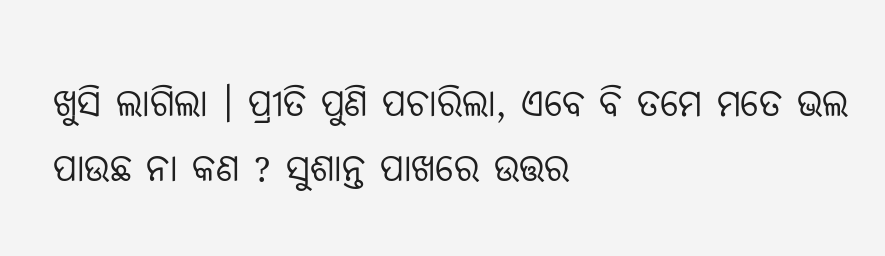ଖୁସି ଲାଗିଲା । ପ୍ରୀତି ପୁଣି ପଚାରିଲା, ଏବେ ବି ତମେ ମତେ ଭଲ ପାଉଛ ନା କଣ ? ସୁଶାନ୍ତ ପାଖରେ ଉତ୍ତର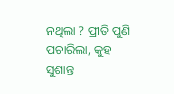ନଥିଲା ? ପ୍ରୀତି ପୁଣି ପଚାରିଲା, କୁହ ସୁଶାନ୍ତ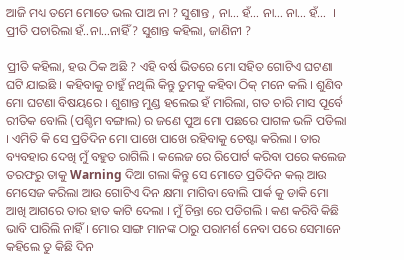ଆଜି ମଧ୍ୟ ତମେ ମୋତେ ଭଲ ପାଅ ନା ? ସୁଶାନ୍ତ , ନା… ହଁ… ନା… ନା… ହଁ…  । ପ୍ରୀତି ପଚାରିଲା ହଁ..ନା…ନାହିଁ ? ସୁଶାନ୍ତ କହିଲା, ଜାଣିନୀ ?

ପ୍ରୀତି କହିଲା, ହଉ ଠିକ ଅଛି ? ଏହି ବର୍ଷ ଭିତରେ ମୋ ସହିତ ଗୋଟିଏ ଘଟଣା ଘଟି ଯାଇଛି । କହିବାକୁ ଚାହୁଁ ନଥିଲି କିନ୍ତୁ ତୁମକୁ କହିବା ଠିକ୍ ମନେ କଲି । ଶୁଣିବ ମୋ ଘଟଣା ବିଷୟରେ । ଶୁଶାନ୍ତ ମୁଣ୍ଡ ହଲେଇ ହଁ ମାରିଲା, ଗତ ଚାରି ମାସ ପୂର୍ବେ ରୀତିକ ବୋଲି (ପଶ୍ଚିମ ବଙ୍ଗାଲ) ର ଜଣେ ପୁଅ ମୋ ପଛରେ ପାଗଳ ଭଳି ପଡିଲା । ଏମିତି କି ସେ ପ୍ରତିଦିନ ମୋ ପାଖେ ପାଖେ ରହିବାକୁ ଚେଷ୍ଟା କରିଲା । ତାର ବ୍ୟବହାର ଦେଖି ମୁଁ ବହୁତ ରାଗିଲି । କଲେଜ ରେ ରିପୋର୍ଟ କରିବା ପରେ କଲେଜ ତରଫରୁ ତାକୁ Warning ଦିଆ ଗଲା କିନ୍ତୁ ସେ ମୋତେ ପ୍ରତିଦିନ କଲ୍ ଆଉ ମେସେଜ କରିଲା ଆଉ ଗୋଟିଏ ଦିନ କ୍ଷମା ମାଗିବା ବୋଲି ପାର୍କ କୁ ଡାକି ମୋ ଆଖି ଆଗରେ ତାର ହାତ କାଟି ଦେଲା । ମୁଁ ଚିନ୍ତା ରେ ପଡିଗଲି । କଣ କରିବି କିଛି ଭାବି ପାରିଲି ନାହିଁ । ମୋର ସାଙ୍ଗ ମାନଙ୍କ ଠାରୁ ପରାମର୍ଶ ନେବା ପରେ ସେମାନେ କହିଲେ ତୁ କିଛି ଦିନ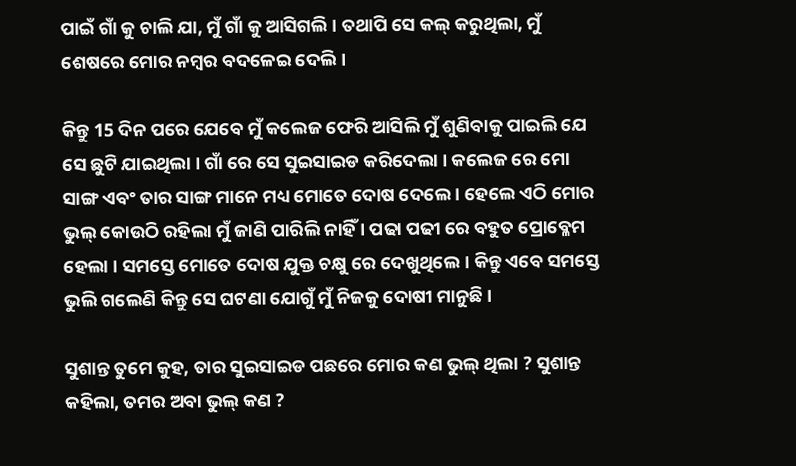ପାଇଁ ଗାଁ କୁ ଚାଲି ଯା, ମୁଁ ଗାଁ କୁ ଆସିଗଲି । ତଥାପି ସେ କଲ୍ କରୁଥିଲା, ମୁଁ ଶେଷରେ ମୋର ନମ୍ବର ବଦଳେଇ ଦେଲି ।

କିନ୍ତୁ 15 ଦିନ ପରେ ଯେବେ ମୁଁ କଲେଜ ଫେରି ଆସିଲି ମୁଁ ଶୁଣିବାକୁ ପାଇଲି ଯେ ସେ ଛୁଟି ଯାଇଥିଲା । ଗାଁ ରେ ସେ ସୁଇସାଇଡ କରିଦେଲା । କଲେଜ ରେ ମୋ ସାଙ୍ଗ ଏବଂ ତାର ସାଙ୍ଗ ମାନେ ମଧ୍ୟ ମୋତେ ଦୋଷ ଦେଲେ । ହେଲେ ଏଠି ମୋର ଭୁଲ୍ କୋଉଠି ରହିଲା ମୁଁ ଜାଣି ପାରିଲି ନାହିଁ । ପଢା ପଢୀ ରେ ବହୁତ ପ୍ରୋବ୍ଳେମ ହେଲା । ସମସ୍ତେ ମୋତେ ଦୋଷ ଯୁକ୍ତ ଚକ୍ଷୁ ରେ ଦେଖୁଥିଲେ। କିନ୍ତୁ ଏବେ ସମସ୍ତେ ଭୁଲି ଗଲେଣି କିନ୍ତୁ ସେ ଘଟଣା ଯୋଗୁଁ ମୁଁ ନିଜକୁ ଦୋଷୀ ମାନୁଛି ।

ସୁଶାନ୍ତ ତୁମେ କୁହ, ତାର ସୁଇସାଇଡ ପଛରେ ମୋର କଣ ଭୁଲ୍ ଥିଲା ? ସୁଶାନ୍ତ କହିଲା, ତମର ଅବା ଭୁଲ୍ କଣ ?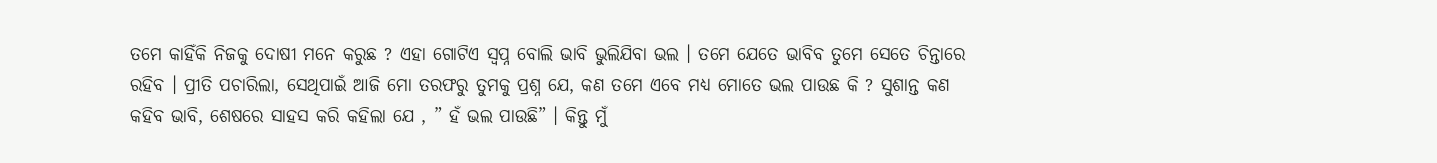ତମେ କାହିଁକି ନିଜକୁ ଦୋଷୀ ମନେ କରୁଛ ? ଏହା ଗୋଟିଏ ସ୍ୱପ୍ନ ବୋଲି ଭାବି ଭୁଲିଯିବା ଭଲ । ତମେ ଯେତେ ଭାବିବ ତୁମେ ସେତେ ଚିନ୍ତାରେ ରହିବ । ପ୍ରୀତି ପଚାରିଲା, ସେଥିପାଇଁ ଆଜି ମୋ ତରଫରୁ ତୁମକୁ ପ୍ରଶ୍ନ ଯେ, କଣ ତମେ ଏବେ ମଧ୍ୟ ମୋତେ ଭଲ ପାଉଛ କି ? ସୁଶାନ୍ତ କଣ କହିବ ଭାବି, ଶେଷରେ ସାହସ କରି କହିଲା ଯେ , ” ହଁ ଭଲ ପାଉଛି” । କିନ୍ତୁ ମୁଁ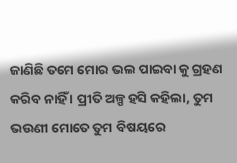ଜାଣିଛି ତମେ ମୋର ଭଲ ପାଇବା କୁ ଗ୍ରହଣ କରିବ ନାହିଁ । ପ୍ରୀତି ଅଳ୍ପ ହସି କହିଲା, ତୁମ ଭଉଣୀ ମୋତେ ତୁମ ବିଷୟରେ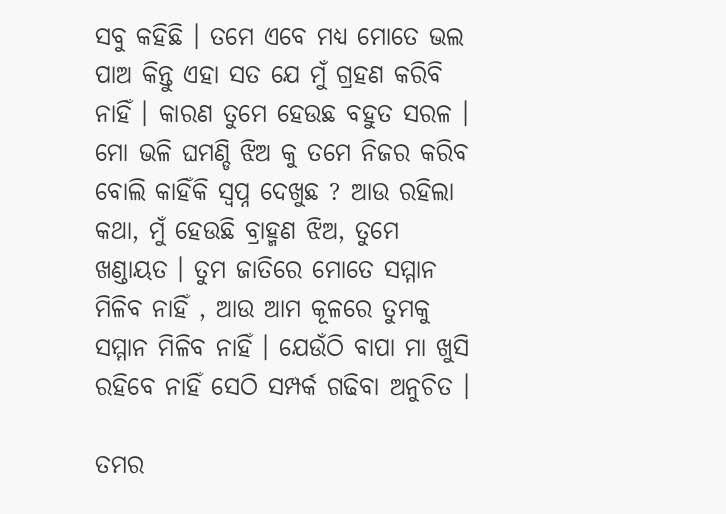ସବୁ କହିଛି । ତମେ ଏବେ ମଧ୍ୟ ମୋତେ ଭଲ ପାଅ କିନ୍ତୁ ଏହା ସତ ଯେ ମୁଁ ଗ୍ରହଣ କରିବି ନାହିଁ । କାରଣ ତୁମେ ହେଉଛ ବହୁତ ସରଳ । ମୋ ଭଳି ଘମଣ୍ଡି ଝିଅ କୁ ତମେ ନିଜର କରିବ ବୋଲି କାହିଁକି ସ୍ଵପ୍ନ ଦେଖୁଛ ? ଆଉ ରହିଲା କଥା, ମୁଁ ହେଉଛି ବ୍ରାହ୍ମଣ ଝିଅ, ତୁମେ ଖଣ୍ଡାୟତ । ତୁମ ଜାତିରେ ମୋତେ ସମ୍ମାନ ମିଳିବ ନାହିଁ , ଆଉ ଆମ କୂଳରେ ତୁମକୁ ସମ୍ମାନ ମିଳିବ ନାହିଁ । ଯେଉଁଠି ବାପା ମା ଖୁସି ରହିବେ ନାହିଁ ସେଠି ସମ୍ପର୍କ ଗଢିବା ଅନୁଚିତ ।

ତମର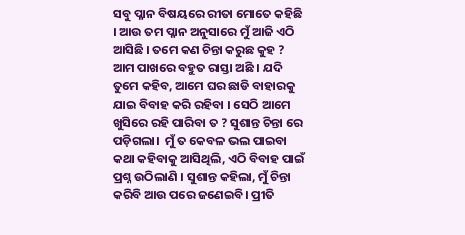ସବୁ ପ୍ଳାନ ବିଷୟରେ ରୀତା ମୋତେ କହିଛି । ଆଉ ତମ ପ୍ଳାନ ଅନୁସାରେ ମୁଁ ଆଜି ଏଠି ଆସିଛି । ତମେ କଣ ଚିନ୍ତା କରୁଛ କୁହ ? ଆମ ପାଖରେ ବହୁତ ରାସ୍ତା ଅଛି । ଯଦି ତୁମେ କହିବ, ଆମେ ଘର ଛାଡି ବାହାରକୁ ଯାଇ ବିବାହ କରି ରହିବା । ସେଠି ଆମେ ଖୁସିରେ ରହି ପାରିବା ତ ? ସୁଶାନ୍ତ ଚିନ୍ତା ରେ ପଡ଼ିଗଲା।  ମୁଁ ତ କେବଳ ଭଲ ପାଇବା କଥା କହିବାକୁ ଆସିଥିଲି, ଏଠି ବିବାହ ପାଇଁ ପ୍ରଶ୍ନ ଉଠିଲାଣି । ସୁଶାନ୍ତ କହିଲା, ମୁଁ ଚିନ୍ତା କରିବି ଆଉ ପରେ ଜଣେଇବି। ପ୍ରୀତି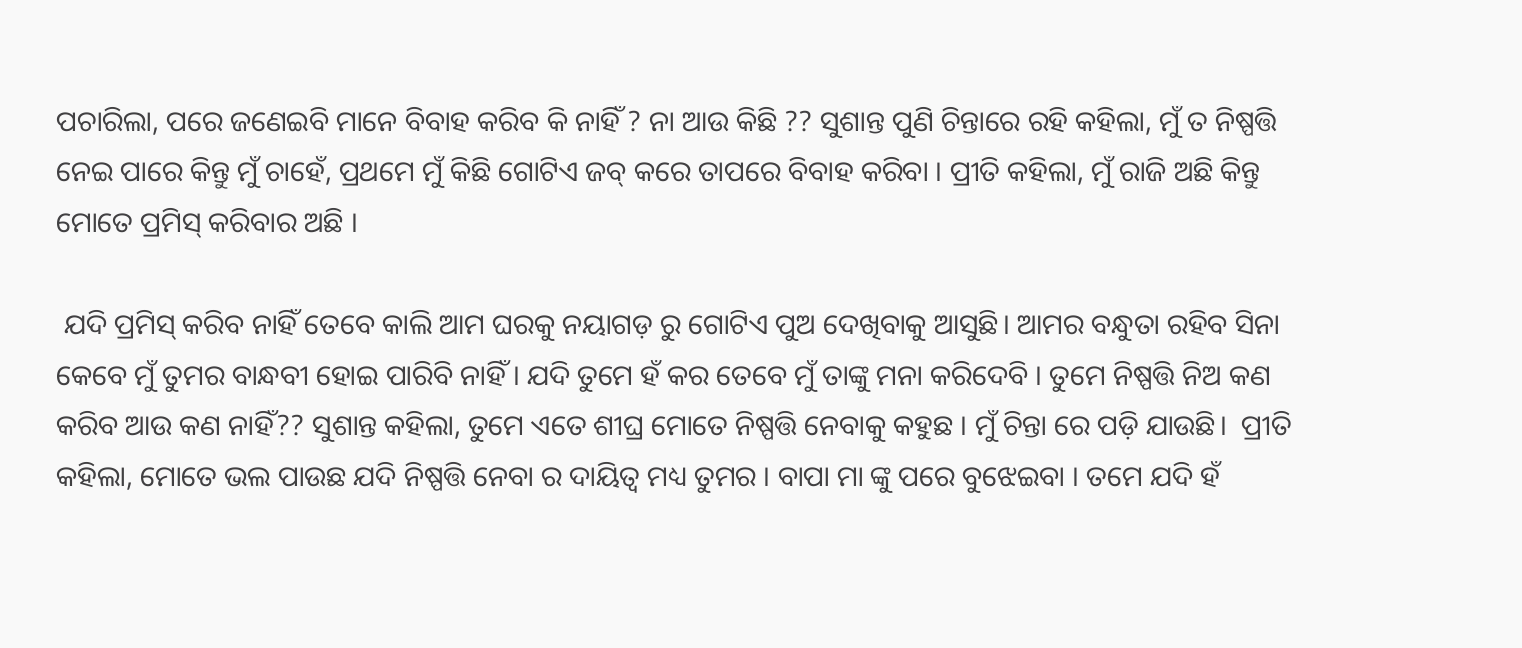ପଚାରିଲା, ପରେ ଜଣେଇବି ମାନେ ବିବାହ କରିବ କି ନାହିଁ ? ନା ଆଉ କିଛି ?? ସୁଶାନ୍ତ ପୁଣି ଚିନ୍ତାରେ ରହି କହିଲା, ମୁଁ ତ ନିଷ୍ପତ୍ତି ନେଇ ପାରେ କିନ୍ତୁ ମୁଁ ଚାହେଁ, ପ୍ରଥମେ ମୁଁ କିଛି ଗୋଟିଏ ଜବ୍ କରେ ତାପରେ ବିବାହ କରିବା । ପ୍ରୀତି କହିଲା, ମୁଁ ରାଜି ଅଛି କିନ୍ତୁ ମୋତେ ପ୍ରମିସ୍ କରିବାର ଅଛି ।

 ଯଦି ପ୍ରମିସ୍ କରିବ ନାହିଁ ତେବେ କାଲି ଆମ ଘରକୁ ନୟାଗଡ଼ ରୁ ଗୋଟିଏ ପୁଅ ଦେଖିବାକୁ ଆସୁଛି। ଆମର ବନ୍ଧୁତା ରହିବ ସିନା କେବେ ମୁଁ ତୁମର ବାନ୍ଧବୀ ହୋଇ ପାରିବି ନାହିଁ । ଯଦି ତୁମେ ହଁ କର ତେବେ ମୁଁ ତାଙ୍କୁ ମନା କରିଦେବି । ତୁମେ ନିଷ୍ପତ୍ତି ନିଅ କଣ କରିବ ଆଉ କଣ ନାହିଁ?? ସୁଶାନ୍ତ କହିଲା, ତୁମେ ଏତେ ଶୀଘ୍ର ମୋତେ ନିଷ୍ପତ୍ତି ନେବାକୁ କହୁଛ । ମୁଁ ଚିନ୍ତା ରେ ପଡ଼ି ଯାଉଛି।  ପ୍ରୀତି କହିଲା, ମୋତେ ଭଲ ପାଉଛ ଯଦି ନିଷ୍ପତ୍ତି ନେବା ର ଦାୟିତ୍ଵ ମଧ୍ୟ ତୁମର । ବାପା ମା ଙ୍କୁ ପରେ ବୁଝେଇବା । ତମେ ଯଦି ହଁ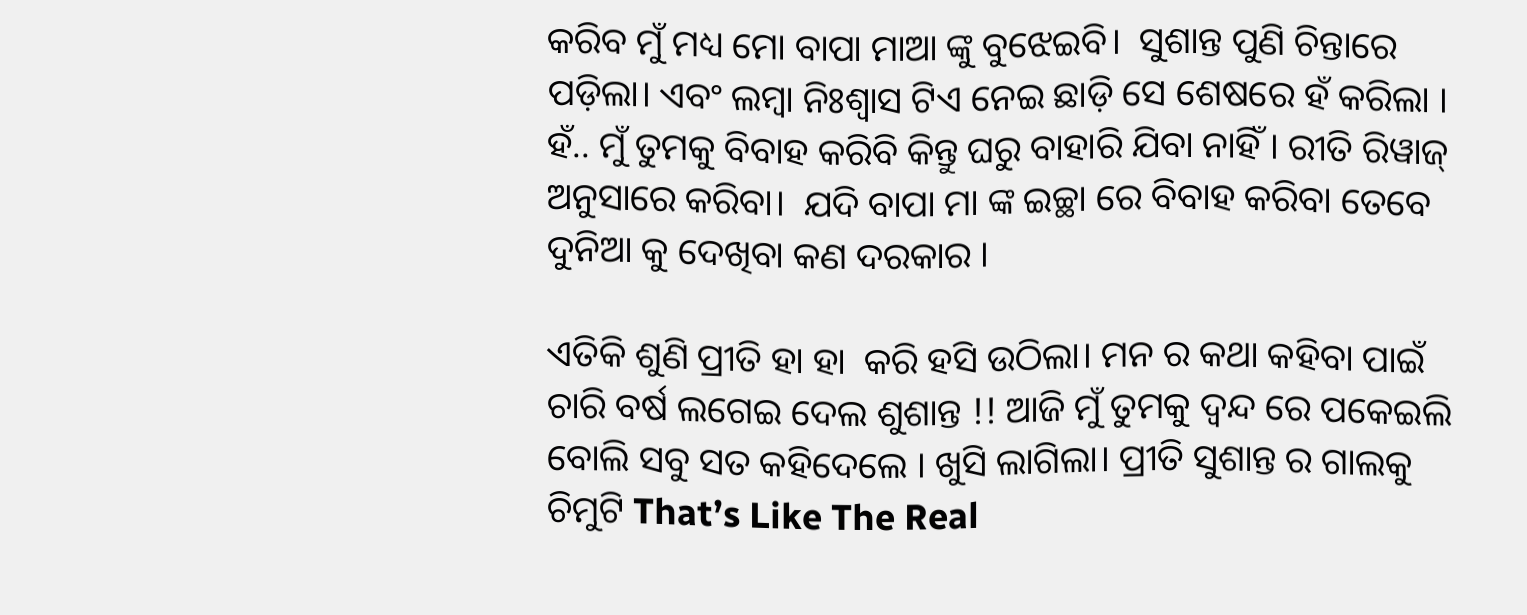କରିବ ମୁଁ ମଧ୍ୟ ମୋ ବାପା ମାଆ ଙ୍କୁ ବୁଝେଇବି।  ସୁଶାନ୍ତ ପୁଣି ଚିନ୍ତାରେ ପଡ଼ିଲା। ଏବଂ ଲମ୍ବା ନିଃଶ୍ୱାସ ଟିଏ ନେଇ ଛାଡ଼ି ସେ ଶେଷରେ ହଁ କରିଲା । ହଁ.. ମୁଁ ତୁମକୁ ବିବାହ କରିବି କିନ୍ତୁ ଘରୁ ବାହାରି ଯିବା ନାହିଁ । ରୀତି ରିୱାଜ୍ ଅନୁସାରେ କରିବା।  ଯଦି ବାପା ମା ଙ୍କ ଇଚ୍ଛା ରେ ବିବାହ କରିବା ତେବେ ଦୁନିଆ କୁ ଦେଖିବା କଣ ଦରକାର ।

ଏତିକି ଶୁଣି ପ୍ରୀତି ହା ହା  କରି ହସି ଉଠିଲା। ମନ ର କଥା କହିବା ପାଇଁ ଚାରି ବର୍ଷ ଲଗେଇ ଦେଲ ଶୁଶାନ୍ତ !! ଆଜି ମୁଁ ତୁମକୁ ଦ୍ଵନ୍ଦ ରେ ପକେଇଲି ବୋଲି ସବୁ ସତ କହିଦେଲେ । ଖୁସି ଲାଗିଲା। ପ୍ରୀତି ସୁଶାନ୍ତ ର ଗାଲକୁ ଚିମୁଟି That’s Like The Real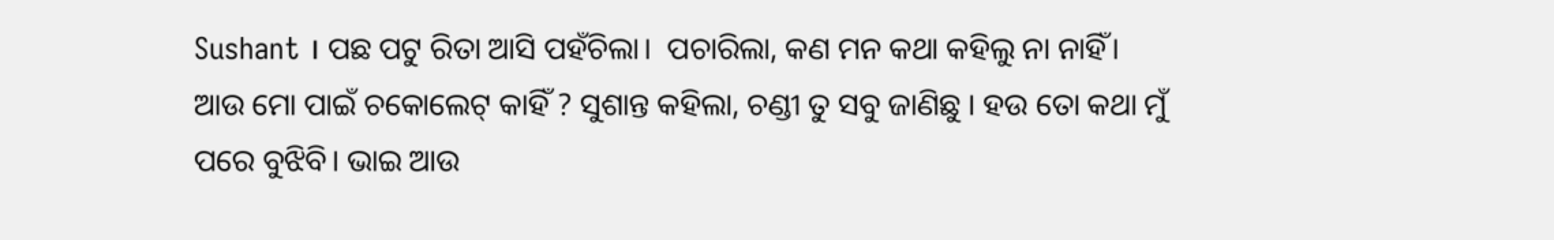Sushant । ପଛ ପଟୁ ରିତା ଆସି ପହଁଚିଲା।  ପଚାରିଲା, କଣ ମନ କଥା କହିଲୁ ନା ନାହିଁ।  ଆଉ ମୋ ପାଇଁ ଚକୋଲେଟ୍ କାହିଁ ? ସୁଶାନ୍ତ କହିଲା, ଚଣ୍ଡୀ ତୁ ସବୁ ଜାଣିଛୁ । ହଉ ତୋ କଥା ମୁଁ ପରେ ବୁଝିବି। ଭାଇ ଆଉ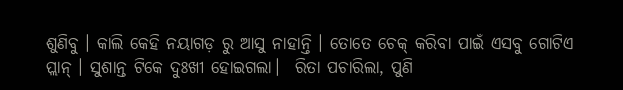ଶୁଣିବୁ । କାଲି କେହି ନୟାଗଡ଼ ରୁ ଆସୁ ନାହାନ୍ତି । ତୋତେ ଚେକ୍ କରିବା ପାଇଁ ଏସବୁ ଗୋଟିଏ ପ୍ଲାନ୍ । ସୁଶାନ୍ତ ଟିକେ ଦୁଃଖୀ ହୋଇଗଲା।  ରିତା ପଚାରିଲା, ପୁଣି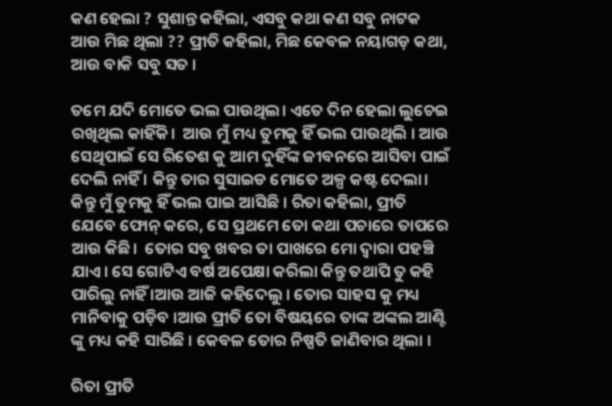କଣ ହେଲା ? ସୁଶାନ୍ତ କହିଲା, ଏସବୁ କଥା କଣ ସବୁ ନାଟକ ଆଉ ମିଛ ଥିଲା ?? ପ୍ରୀତି କହିଲା, ମିଛ କେବଳ ନୟାଗଡ଼ କଥା, ଆଉ ବାକି ସବୁ ସତ ।

ତମେ ଯଦି ମୋତେ ଭଲ ପାଉଥିଲ। ଏତେ ଦିନ ହେଲା ଲୁଚେଇ ରଖିଥିଲ କାହିଁକି।  ଆଉ ମୁଁ ମଧ୍ୟ ତୁମକୁ ହିଁ ଭଲ ପାଉଥିଲି । ଆଉ ସେଥିପାଇଁ ସେ ରିତେଶ କୁ ଆମ ଦୁହିଁଙ୍କ ଜୀବନରେ ଆସିବା ପାଇଁ ଦେଲି ନାହିଁ । କିନ୍ତୁ ତାର ସୁସାଇଡ ମୋତେ ଅଳ୍ପ କଷ୍ଟ ଦେଲା।  କିନ୍ତୁ ମୁଁ ତୁମକୁ ହିଁ ଭଲ ପାଇ ଆସିଛି । ରିତା କହିଲା, ପ୍ରୀତି ଯେବେ ଫୋନ୍ କରେ, ସେ ପ୍ରଥମେ ତୋ କଥା ପଚାରେ ତାପରେ ଆଉ କିଛି।  ତୋର ସବୁ ଖବର ତା ପାଖରେ ମୋ ଦ୍ଵାରା ପହଞ୍ଚି ଯାଏ। ସେ ଗୋଟିଏ ବର୍ଷ ଅପେକ୍ଷା କରିଲା କିନ୍ତୁ ତଥାପି ତୁ କହି ପାରିଲୁ ନାହିଁ ।ଆଉ ଆଜି କହିଦେଲୁ । ତୋର ସାହସ କୁ ମଧ୍ୟ ମାନିବାକୁ ପଡ଼ିବ ।ଆଉ ପ୍ରୀତି ତୋ ବିଷୟରେ ତାଙ୍କ ଅଙ୍କଲ ଆଣ୍ଟି ଙ୍କୁ ମଧ୍ୟ କହି ସାରିଛି । କେବଳ ତୋର ନିଷ୍ପତି ଜାଣିବାର ଥିଲା ।

ରିତା ପ୍ରୀତି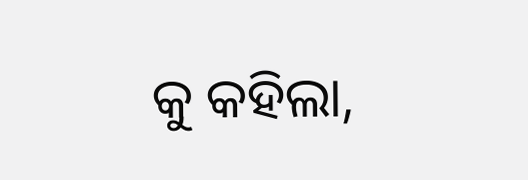କୁ କହିଲା,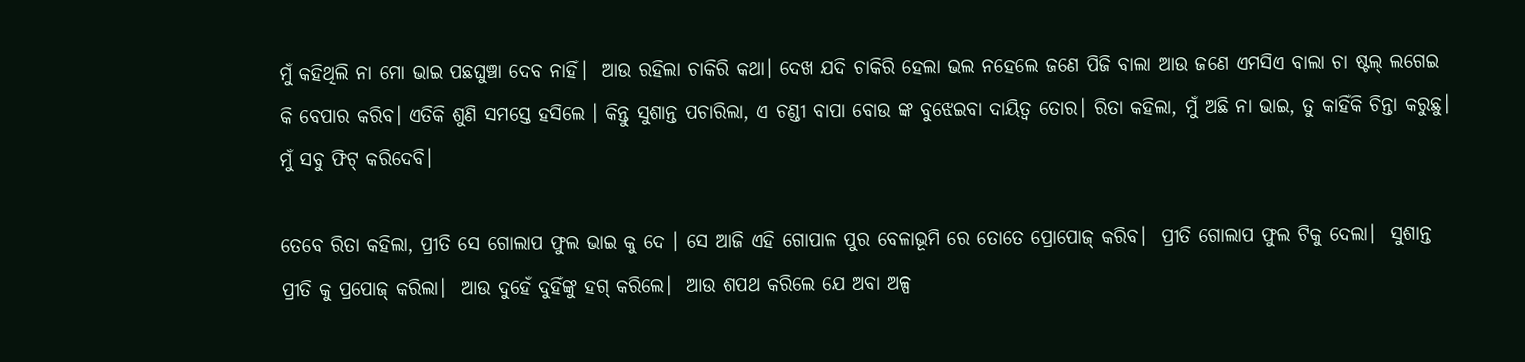ମୁଁ କହିଥିଲି ନା ମୋ ଭାଇ ପଛଘୁଞ୍ଚା ଦେବ ନାହିଁ।  ଆଉ ରହିଲା ଚାକିରି କଥା। ଦେଖ ଯଦି ଚାକିରି ହେଲା ଭଲ ନହେଲେ ଜଣେ ପିଜି ବାଲା ଆଉ ଜଣେ ଏମସିଏ ବାଲା ଚା ଷ୍ଟଲ୍ ଲଗେଇ କି ବେପାର କରିବ। ଏତିକି ଶୁଣି ସମସ୍ତେ ହସିଲେ । କିନ୍ତୁ ସୁଶାନ୍ତ ପଚାରିଲା, ଏ ଚଣ୍ଡୀ ବାପା ବୋଉ ଙ୍କ ବୁଝେଇବା ଦାୟିତ୍ଵ ତୋର। ରିତା କହିଲା, ମୁଁ ଅଛି ନା ଭାଇ, ତୁ କାହିଁକି ଚିନ୍ତା କରୁଛୁ। ମୁଁ ସବୁ ଫିଟ୍ କରିଦେବି।

ତେବେ ରିତା କହିଲା, ପ୍ରୀତି ସେ ଗୋଲାପ ଫୁଲ ଭାଇ କୁ ଦେ । ସେ ଆଜି ଏହି ଗୋପାଳ ପୁର ବେଳାଭୂମି ରେ ତୋତେ ପ୍ରୋପୋଜ୍ କରିବ।  ପ୍ରୀତି ଗୋଲାପ ଫୁଲ ଟିକୁ ଦେଲା।  ସୁଶାନ୍ତ ପ୍ରୀତି କୁ ପ୍ରପୋଜ୍ କରିଲା।  ଆଉ ଦୁହେଁ ଦୁହିଁଙ୍କୁ ହଗ୍ କରିଲେ।  ଆଉ ଶପଥ କରିଲେ ଯେ ଅବା ଅଳ୍ପ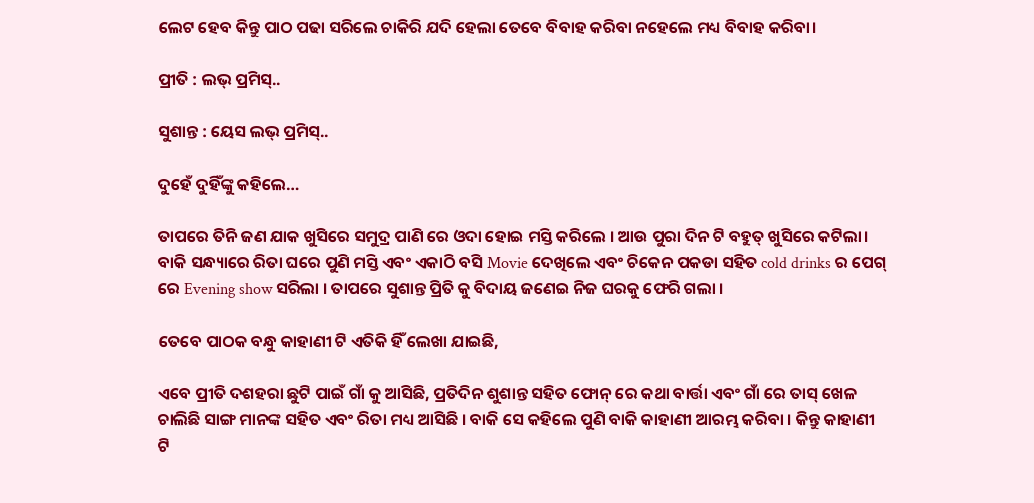ଲେଟ ହେବ କିନ୍ତୁ ପାଠ ପଢା ସରିଲେ ଚାକିରି ଯଦି ହେଲା ତେବେ ବିବାହ କରିବା ନହେଲେ ମଧ୍ୟ ବିବାହ କରିବା।

ପ୍ରୀତି : ଲଭ୍ ପ୍ରମିସ୍..

ସୁଶାନ୍ତ : ୟେସ ଲଭ୍ ପ୍ରମିସ୍..

ଦୁହେଁ ଦୁହିଁଙ୍କୁ କହିଲେ…

ତାପରେ ତିନି ଜଣ ଯାକ ଖୁସିରେ ସମୁଦ୍ର ପାଣି ରେ ଓଦା ହୋଇ ମସ୍ତି କରିଲେ । ଆଉ ପୁରା ଦିନ ଟି ବହୁତ୍ ଖୁସିରେ କଟିଲା। ବାକି ସନ୍ଧ୍ୟାରେ ରିତା ଘରେ ପୁଣି ମସ୍ତି ଏବଂ ଏକାଠି ବସି Movie ଦେଖିଲେ ଏବଂ ଚିକେନ ପକଡା ସହିତ cold drinks ର ପେଗ୍ ରେ Evening show ସରିଲା । ତାପରେ ସୁଶାନ୍ତ ପ୍ରିତି କୁ ବିଦାୟ ଜଣେଇ ନିଜ ଘରକୁ ଫେରି ଗଲା ।

ତେବେ ପାଠକ ବନ୍ଧୁ କାହାଣୀ ଟି ଏତିକି ହିଁ ଲେଖା ଯାଇଛି,

ଏବେ ପ୍ରୀତି ଦଶହରା ଛୁଟି ପାଇଁ ଗାଁ କୁ ଆସିଛି, ପ୍ରତିଦିନ ଶୁଶାନ୍ତ ସହିତ ଫୋନ୍ ରେ କଥା ବାର୍ତ୍ତା ଏବଂ ଗାଁ ରେ ତାସ୍ ଖେଳ ଚାଲିଛି ସାଙ୍ଗ ମାନଙ୍କ ସହିତ ଏବଂ ରିତା ମଧ୍ୟ ଆସିଛି । ବାକି ସେ କହିଲେ ପୁଣି ବାକି କାହାଣୀ ଆରମ୍ଭ କରିବା । କିନ୍ତୁ କାହାଣୀ ଟି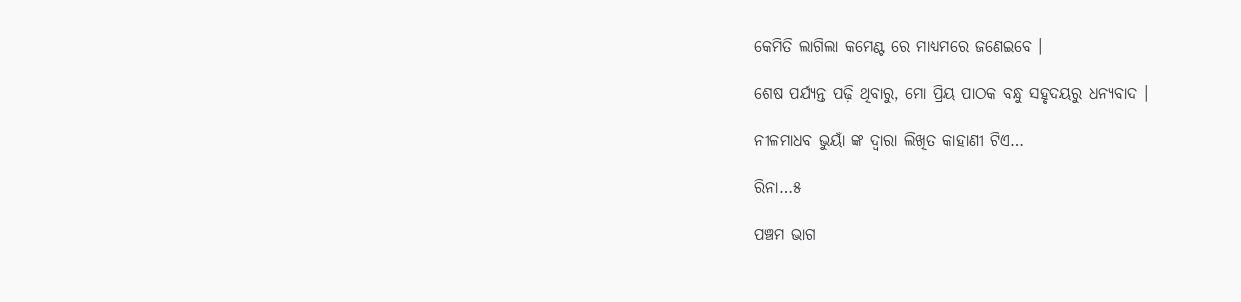କେମିତି ଲାଗିଲା କମେଣ୍ଟ ରେ ମାଧ୍ୟମରେ ଜଣେଇବେ ।

ଶେଷ ପର୍ଯ୍ୟନ୍ତ ପଢ଼ି ଥିବାରୁ, ମୋ ପ୍ରିୟ ପାଠକ ବନ୍ଧୁ ସହୃଦୟରୁ ଧନ୍ୟବାଦ ।

ନୀଳମାଧବ ଭୁୟାଁ ଙ୍କ ଦ୍ଵାରା ଲିଖିତ କାହାଣୀ ଟିଏ…

ରିନା…୫

ପଞ୍ଚମ ଭାଗ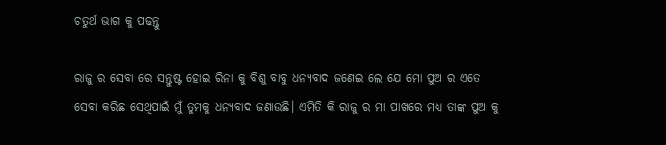ଚତୁର୍ଥ ଭାଗ କୁ ପଢନ୍ତୁ

ରାଜୁ ର ସେବା ରେ ସନ୍ତୁଷ୍ଟ ହୋଇ ରିନା କୁ ବିଶୁ ବାବୁ ଧନ୍ୟବାଦ ଜଣେଇ ଲେ ଯେ ମୋ ପୁଅ ର ଏତେ ସେବା କରିଛ ସେଥିପାଇଁ ମୁଁ ତୁମକୁ ଧନ୍ୟବାଦ ଜଣାଉଛି। ଏମିତି କି ରାଜୁ ର ମା ପାଖରେ ମଧ୍ୟ ତାଙ୍କ ପୁଅ କୁ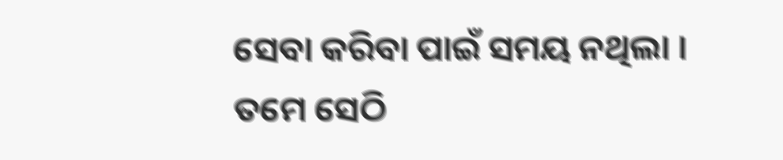ସେବା କରିବା ପାଇଁ ସମୟ ନଥିଲା । ତମେ ସେଠି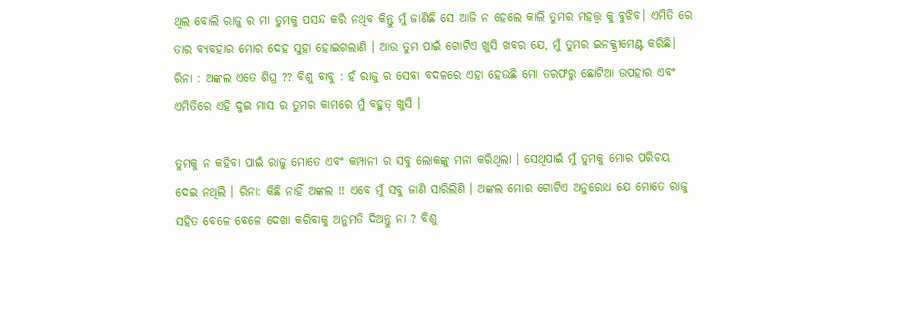ଥିଲ ବୋଲି ରାଜୁ ର ମା ତୁମକୁ ପସନ୍ଦ କରି ନଥିବ କିନ୍ତୁ ମୁଁ ଜାଣିଛି ସେ ଆଜି ନ ହେଲେ କାଲି ତୁମର ମହତ୍ତ୍ଵ କୁ ବୁଝିବ। ଏମିତି ରେ ତାର ବ୍ୟବହାର ମୋର ଦେହ ସୁହା ହୋଇଗଲାଣି । ଆଉ ତୁମ ପାଇଁ ଗୋଟିଏ ଖୁସି ଖବର ଯେ, ମୁଁ ତୁମର ଇନକ୍କ୍ରୀମେଣ୍ଟ କରିଛି। ରିନା : ଅଙ୍କଲ ଏତେ ଶିଘ୍ର ?? ବିଶୁ ବାବୁ : ହଁ ରାଜୁ ର ସେବା ବଦଳରେ ଏହା ହେଉଛି ମୋ ତରଫରୁ ଛୋଟିଆ ଉପହାର ଏବଂ ଏମିତିରେ ଏହି ଦୁଇ ମାସ ର ତୁମର କାମରେ ମୁଁ ବହୁତ୍ ଖୁସି ।

ତୁମକୁ ନ କହିବା ପାଇଁ ରାଜୁ ମୋତେ ଏବଂ କମ୍ପାନୀ ର ସବୁ ଲୋକଙ୍କୁ ମନା କରିଥିଲା । ସେଥିପାଇଁ ମୁଁ ତୁମକୁ ମୋର ପରିଚୟ ଦେଇ ନଥିଲି । ରିନା: କିଛି ନାହିଁ ଅଙ୍କଲ !! ଏବେ ମୁଁ ସବୁ ଜାଣି ସାରିଲିଣି । ଅଙ୍କଲ ମୋର ଗୋଟିଏ ଅନୁରୋଧ ଯେ ମୋତେ ରାଜୁ ସହିତ ବେଳେ ବେଳେ ଦେଖା କରିବାକୁ ଅନୁମତି ଦିଅନ୍ତୁ ନା ? ବିଶୁ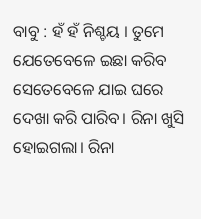ବାବୁ : ହଁ ହଁ ନିଶ୍ଚୟ । ତୁମେ ଯେତେବେଳେ ଇଛା କରିବ ସେତେବେଳେ ଯାଇ ଘରେ ଦେଖା କରି ପାରିବ। ରିନା ଖୁସି ହୋଇଗଲା। ରିନା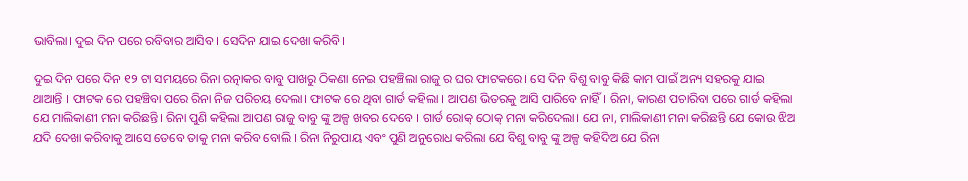ଭାବିଲା। ଦୁଇ ଦିନ ପରେ ରବିବାର ଆସିବ । ସେଦିନ ଯାଇ ଦେଖା କରିବି।

ଦୁଇ ଦିନ ପରେ ଦିନ ୧୨ ଟା ସମୟରେ ରିନା ରତ୍ନାକର ବାବୁ ପାଖରୁ ଠିକଣା ନେଇ ପହଞ୍ଚିଲା ରାଜୁ ର ଘର ଫାଟକରେ। ସେ ଦିନ ବିଶୁ ବାବୁ କିଛି କାମ ପାଇଁ ଅନ୍ୟ ସହରକୁ ଯାଇ ଥାଆନ୍ତି । ଫାଟକ ରେ ପହଞ୍ଚିବା ପରେ ରିନା ନିଜ ପରିଚୟ ଦେଲା। ଫାଟକ ରେ ଥିବା ଗାର୍ଡ କହିଲା । ଆପଣ ଭିତରକୁ ଆସି ପାରିବେ ନାହିଁ। ରିନା, କାରଣ ପଚାରିବା ପରେ ଗାର୍ଡ କହିଲା ଯେ ମାଲିକାଣୀ ମନା କରିଛନ୍ତି। ରିନା ପୁଣି କହିଲା ଆପଣ ରାଜୁ ବାବୁ ଙ୍କୁ ଅଳ୍ପ ଖବର ଦେବେ । ଗାର୍ଡ ରୋକ୍ ଠୋକ୍ ମନା କରିଦେଲା। ଯେ ନା, ମାଲିକାଣୀ ମନା କରିଛନ୍ତି ଯେ କୋଉ ଝିଅ ଯଦି ଦେଖା କରିବାକୁ ଆସେ ତେବେ ତାକୁ ମନା କରିବ ବୋଲି । ରିନା ନିରୁପାୟ ଏବଂ ପୁଣି ଅନୁରୋଧ କରିଲା ଯେ ବିଶୁ ବାବୁ ଙ୍କୁ ଅଳ୍ପ କହିଦିଅ ଯେ ରିନା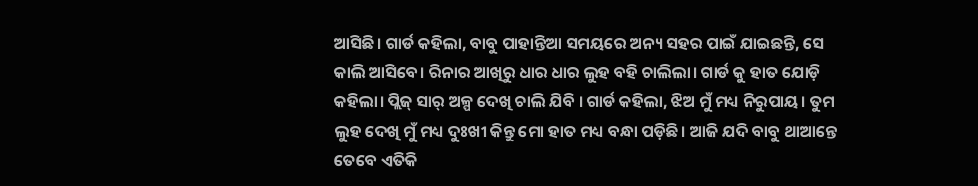ଆସିଛି। ଗାର୍ଡ କହିଲା, ବାବୁ ପାହାନ୍ତିଆ ସମୟରେ ଅନ୍ୟ ସହର ପାଇଁ ଯାଇଛନ୍ତି, ସେ କାଲି ଆସିବେ। ରିନାର ଆଖିରୁ ଧାର ଧାର ଲୁହ ବହି ଚାଲିଲା। ଗାର୍ଡ କୁ ହାତ ଯୋଡ଼ି କହିଲା। ପ୍ଲିଜ୍ ସାର୍ ଅଳ୍ପ ଦେଖି ଚାଲି ଯିବି । ଗାର୍ଡ କହିଲା, ଝିଅ ମୁଁ ମଧ୍ୟ ନିରୁପାୟ। ତୁମ ଲୁହ ଦେଖି ମୁଁ ମଧ୍ୟ ଦୁଃଖୀ କିନ୍ତୁ ମୋ ହାତ ମଧ୍ୟ ବନ୍ଧା ପଡ଼ିଛି। ଆଜି ଯଦି ବାବୁ ଥାଆନ୍ତେ ତେବେ ଏତିକି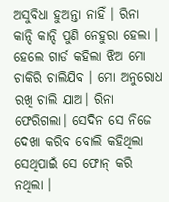ଅସୁବିଧା ହୁଅନ୍ତା ନାହିଁ । ରିନା କାନ୍ଦି କାନ୍ଦି ପୁଣି ନେହୁରା ହେଲା । ହେଲେ ଗାର୍ଡ କହିଲା ଝିଅ ମୋ ଚାକିରି ଚାଲିଯିବ । ମୋ ଅନୁରୋଧ ରଖି ଚାଲି ଯାଅ। ରିନା ଫେରିଗଲା। ସେଦିନ ସେ ନିଜେ ଦେଖା କରିବ ବୋଲି କହିଥିଲା ସେଥିପାଇଁ ସେ ଫୋନ୍ କରି ନଥିଲା ।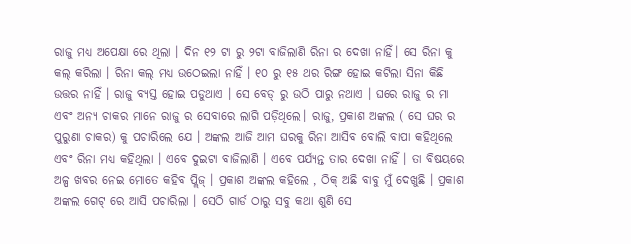ରାଜୁ ମଧ୍ୟ ଅପେକ୍ଷା ରେ ଥିଲା । ଦିନ ୧୨ ଟା ରୁ ୨ଟା ବାଜିଲାଣି ରିନା ର ଦେଖା ନାହିଁ। ସେ ରିନା କୁ କଲ୍ କରିଲା । ରିନା କଲ୍ ମଧ୍ୟ ଉଠେଇଲା ନାହିଁ । ୧୦ ରୁ ୧୫ ଥର ରିଙ୍ଗ ହୋଇ କଟିଲା ସିନା କିଛି ଉତ୍ତର ନାହିଁ । ରାଜୁ ବ୍ୟସ୍ତ ହୋଇ ପଡୁଥାଏ । ସେ ବେଡ୍ ରୁ ଉଠି ପାରୁ ନଥାଏ । ଘରେ ରାଜୁ ର ମା ଏବଂ ଅନ୍ୟ ଚାକର ମାନେ ରାଜୁ ର ସେବାରେ ଲାଗି ପଡ଼ିଥିଲେ। ରାଜୁ, ପ୍ରକାଶ ଅଙ୍କଲ ( ସେ ଘର ର ପୁରୁଣା ଚାକର) କୁ ପଚାରିଲେ ଯେ । ଅଙ୍କଲ ଆଜି ଆମ ଘରକୁ ରିନା ଆସିବ ବୋଲି ବାପା କହିଥିଲେ ଏବଂ ରିନା ମଧ୍ୟ କହିଥିଲା । ଏବେ ଦୁଇଟା ବାଜିଲାଣି । ଏବେ ପର୍ଯ୍ୟନ୍ତ ତାର ଦେଖା ନାହିଁ । ତା ବିଷୟରେ ଅଳ୍ପ ଖବର ନେଇ ମୋତେ କହିବ ପ୍ଲିଜ୍ । ପ୍ରକାଶ ଅଙ୍କଲ କହିଲେ , ଠିକ୍ ଅଛି ବାବୁ ମୁଁ ଦେଖୁଛି । ପ୍ରକାଶ ଅଙ୍କଲ ଗେଟ୍ ରେ ଆସି ପଚାରିଲା । ସେଠି ଗାର୍ଡ ଠାରୁ ସବୁ କଥା ଶୁଣି ସେ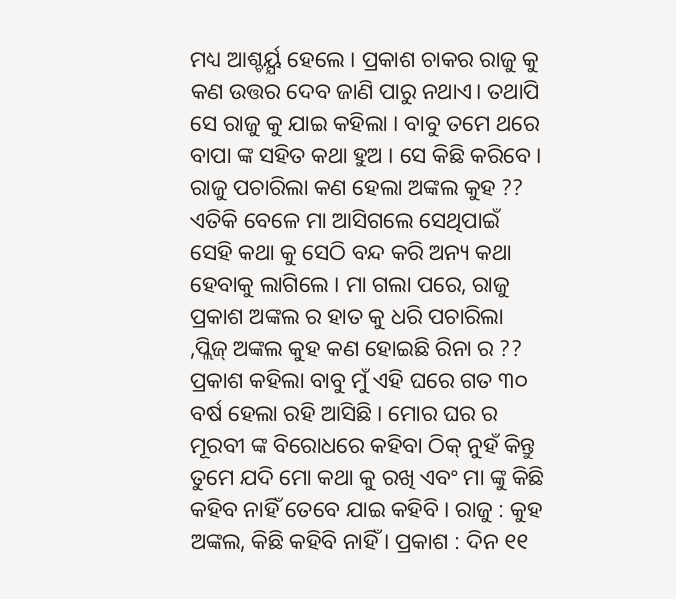ମଧ୍ୟ ଆଶ୍ଚର୍ୟ୍ଯ ହେଲେ । ପ୍ରକାଶ ଚାକର ରାଜୁ କୁ କଣ ଉତ୍ତର ଦେବ ଜାଣି ପାରୁ ନଥାଏ। ତଥାପି ସେ ରାଜୁ କୁ ଯାଇ କହିଲା । ବାବୁ ତମେ ଥରେ ବାପା ଙ୍କ ସହିତ କଥା ହୁଅ । ସେ କିଛି କରିବେ । ରାଜୁ ପଚାରିଲା କଣ ହେଲା ଅଙ୍କଲ କୁହ ?? ଏତିକି ବେଳେ ମା ଆସିଗଲେ ସେଥିପାଇଁ ସେହି କଥା କୁ ସେଠି ବନ୍ଦ କରି ଅନ୍ୟ କଥା ହେବାକୁ ଲାଗିଲେ । ମା ଗଲା ପରେ, ରାଜୁ ପ୍ରକାଶ ଅଙ୍କଲ ର ହାତ କୁ ଧରି ପଚାରିଲା ,ପ୍ଲିଜ୍ ଅଙ୍କଲ କୁହ କଣ ହୋଇଛି ରିନା ର ?? ପ୍ରକାଶ କହିଲା ବାବୁ ମୁଁ ଏହି ଘରେ ଗତ ୩୦ ବର୍ଷ ହେଲା ରହି ଆସିଛି । ମୋର ଘର ର ମୂରବୀ ଙ୍କ ବିରୋଧରେ କହିବା ଠିକ୍ ନୁହଁ କିନ୍ତୁ ତୁମେ ଯଦି ମୋ କଥା କୁ ରଖି ଏବଂ ମା ଙ୍କୁ କିଛି କହିବ ନାହିଁ ତେବେ ଯାଇ କହିବି । ରାଜୁ : କୁହ ଅଙ୍କଲ, କିଛି କହିବି ନାହିଁ । ପ୍ରକାଶ : ଦିନ ୧୧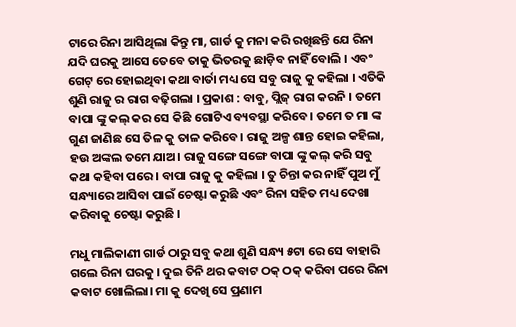ଟାରେ ରିନା ଆସିଥିଲା କିନ୍ତୁ ମା, ଗାର୍ଡ କୁ ମନା କରି ରଖିଛନ୍ତି ଯେ ରିନା ଯଦି ଘରକୁ ଆସେ ତେବେ ତାକୁ ଭିତରକୁ ଛାଡ଼ିବ ନାହିଁ ବୋଲି । ଏବଂ ଗେଟ୍ ରେ ହୋଇଥିବା କଥା ବାର୍ତା ମଧ୍ୟ ସେ ସବୁ ରାଜୁ କୁ କହିଲା । ଏତିକି ଶୁଣି ରାଜୁ ର ରାଗ ବଢ଼ିଗଲା । ପ୍ରକାଶ : ବାବୁ, ପ୍ଲିଜ୍ ରାଗ କରନି । ତମେ ବାପା ଙ୍କୁ କଲ୍ କର ସେ କିଛି ଗୋଟିଏ ବ୍ୟବସ୍ଥା କରିବେ। ତମେ ତ ମା ଙ୍କ ଗୁଣ ଜାଣିଛ ସେ ତିଳ କୁ ତାଳ କରିବେ। ରାଜୁ ଅଳ୍ପ ଶାନ୍ତ ହୋଇ କହିଲା, ହଉ ଅଙ୍କଲ ତମେ ଯାଅ। ରାଜୁ ସଙ୍ଗେ ସଙ୍ଗେ ବାପା ଙ୍କୁ କଲ୍ କରି ସବୁ କଥା କହିବା ପରେ । ବାପା ରାଜୁ କୁ କହିଲା । ତୁ ଚିନ୍ତା କର ନାହିଁ ପୁଅ ମୁଁ ସନ୍ଧ୍ୟାରେ ଆସିବା ପାଇଁ ଚେଷ୍ଟା କରୁଛି ଏବଂ ରିନା ସହିତ ମଧ୍ୟ ଦେଖା କରିବାକୁ ଚେଷ୍ଟା କରୁଛି ।

ମଧୁ ମାଲିକାଣୀ ଗାର୍ଡ ଠାରୁ ସବୁ କଥା ଶୁଣି ସନ୍ଧ୍ୟ ୫ଟା ରେ ସେ ବାହାରି ଗଲେ ରିନା ଘରକୁ । ଦୁଇ ତିନି ଥର କବାଟ ଠକ୍ ଠକ୍ କରିବା ପରେ ରିନା କବାଟ ଖୋଲିଲା। ମା କୁ ଦେଖି ସେ ପ୍ରଣାମ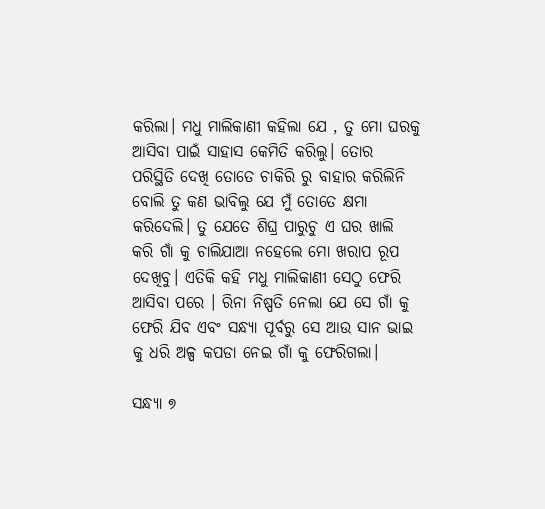କରିଲା। ମଧୁ ମାଲିକାଣୀ କହିଲା ଯେ , ତୁ ମୋ ଘରକୁ ଆସିବା ପାଇଁ ସାହାସ କେମିତି କରିଲୁ। ତୋର ପରିସ୍ଥିତି ଦେଖି ତୋତେ ଚାକିରି ରୁ ବାହାର କରିଲିନି ବୋଲି ତୁ କଣ ଭାବିଲୁ ଯେ ମୁଁ ତୋତେ କ୍ଷମା କରିଦେଲି। ତୁ ଯେତେ ଶିଘ୍ର ପାରୁଚୁ ଏ ଘର ଖାଲି କରି ଗାଁ କୁ ଚାଲିଯାଆ ନହେଲେ ମୋ ଖରାପ ରୂପ ଦେଖିବୁ। ଏତିକି କହି ମଧୁ ମାଲିକାଣୀ ସେଠୁ ଫେରି ଆସିବା ପରେ । ରିନା ନିଷ୍ପତି ନେଲା ଯେ ସେ ଗାଁ କୁ ଫେରି ଯିବ ଏବଂ ସନ୍ଧ୍ୟା ପୂର୍ବରୁ ସେ ଆଉ ସାନ ଭାଇ କୁ ଧରି ଅଳ୍ପ କପଡା ନେଇ ଗାଁ କୁ ଫେରିଗଲା।

ସନ୍ଧ୍ୟା ୭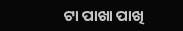ଟା ପାଖା ପାଖି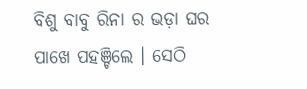ବିଶୁ ବାବୁ ରିନା ର ଭଡ଼ା ଘର ପାଖେ ପହଞ୍ଚିଲେ । ସେଠି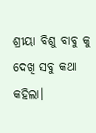ଶ୍ରୀୟା ବିଶୁ ବାବୁ କୁ ଦେଖି ସବୁ କଥା କହିଲା।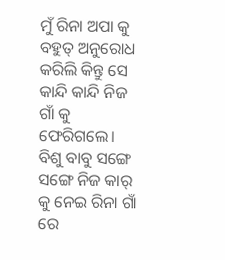ମୁଁ ରିନା ଅପା କୁ ବହୁତ୍ ଅନୁରୋଧ କରିଲି କିନ୍ତୁ ସେ କାନ୍ଦି କାନ୍ଦି ନିଜ ଗାଁ କୁ ଫେରିଗଲେ। ବିଶୁ ବାବୁ ସଙ୍ଗେ ସଙ୍ଗେ ନିଜ କାର୍ କୁ ନେଇ ରିନା ଗାଁ ରେ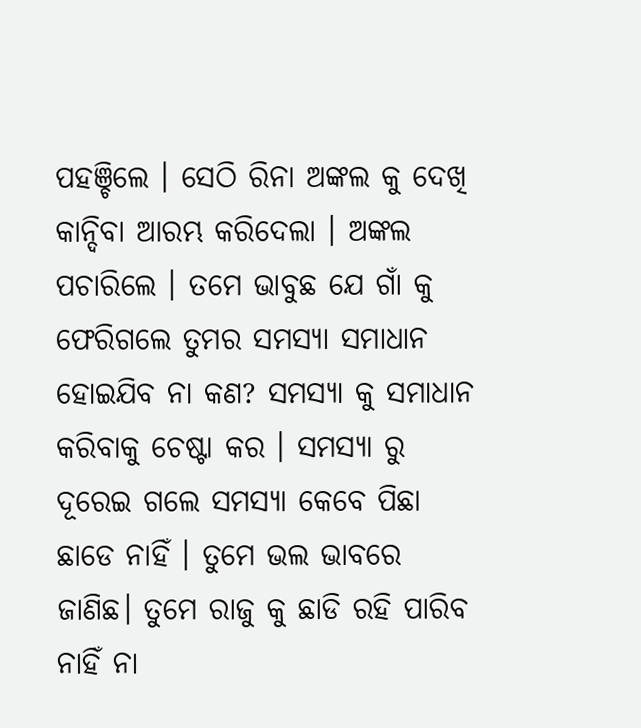ପହଞ୍ଚିଲେ । ସେଠି ରିନା ଅଙ୍କଲ କୁ ଦେଖି କାନ୍ଦିବା ଆରମ୍ଭ କରିଦେଲା । ଅଙ୍କଲ ପଚାରିଲେ । ତମେ ଭାବୁଛ ଯେ ଗାଁ କୁ ଫେରିଗଲେ ତୁମର ସମସ୍ୟା ସମାଧାନ ହୋଇଯିବ ନା କଣ? ସମସ୍ୟା କୁ ସମାଧାନ କରିବାକୁ ଚେଷ୍ଟା କର । ସମସ୍ୟା ରୁ ଦୂରେଇ ଗଲେ ସମସ୍ୟା କେବେ ପିଛା ଛାଡେ ନାହିଁ । ତୁମେ ଭଲ ଭାବରେ ଜାଣିଛ। ତୁମେ ରାଜୁ କୁ ଛାଡି ରହି ପାରିବ ନାହିଁ ନା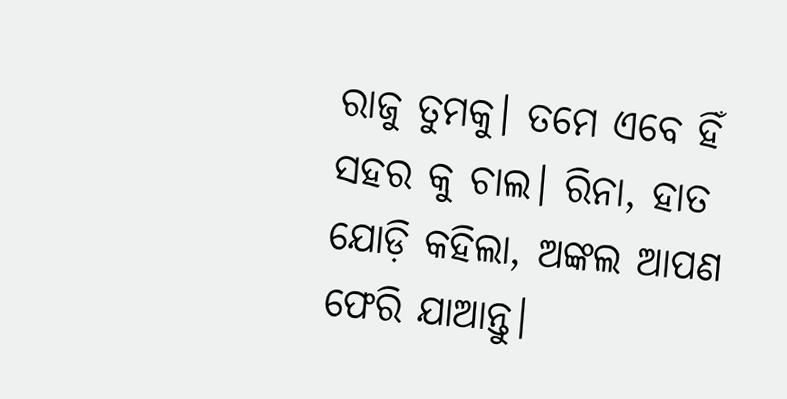ରାଜୁ ତୁମକୁ। ତମେ ଏବେ ହିଁ ସହର କୁ ଚାଲ। ରିନା, ହାତ ଯୋଡ଼ି କହିଲା, ଅଙ୍କଲ ଆପଣ ଫେରି ଯାଆନ୍ତୁ।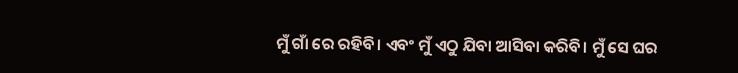ମୁଁ ଗାଁ ରେ ରହିବି। ଏବଂ ମୁଁ ଏଠୁ ଯିବା ଆସିବା କରିବି। ମୁଁ ସେ ଘର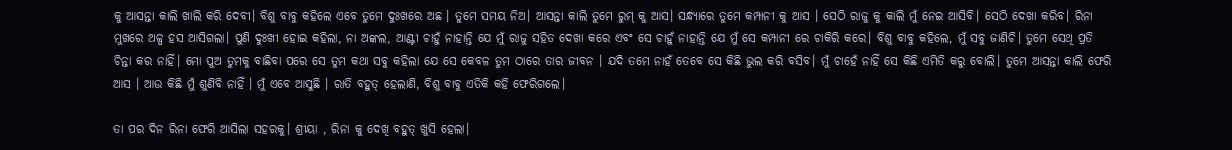କୁ ଆସନ୍ତା କାଲି ଖାଲି କରି ଦେବୀ। ବିଶୁ ବାବୁ କହିଲେ ଏବେ ତୁମେ ଦୁଃଖରେ ଅଛ । ତୁମେ ସମୟ ନିଅ। ଆସନ୍ତା କାଲି ତୁମେ ରୁମ୍ କୁ ଆସ। ସନ୍ଧ୍ୟାରେ ତୁମେ କମ୍ପାନୀ କୁ ଆସ । ସେଠି ରାଜୁ କୁ କାଲି ମୁଁ ନେଇ ଆସିବି। ସେଠି ଦେଖା କରିବ। ରିନା ମୁଖରେ ଅଳ୍ପ ହସ ଆସିଗଲା। ପୁଣି ଦୁଃଖୀ ହୋଇ କହିଲା, ନା ଅଙ୍କଲ, ଆଣ୍ଟୀ ଚାହୁଁ ନାହାନ୍ତି ଯେ ମୁଁ ରାଜୁ ସହିତ ଦେଖା କରେ ଏବଂ ସେ ଚାହୁଁ ନାହାନ୍ତି ଯେ ମୁଁ ସେ କମ୍ପାନୀ ରେ ଚାକିରି କରେ। ବିଶୁ ବାବୁ କହିଲେ, ମୁଁ ସବୁ ଜାଣିଚି। ତୁମେ ସେଥି ପ୍ରତି ଚିନ୍ତା କର ନାହିଁ। ମୋ ପୁଅ ତୁମକୁ ବାଛିବା ପରେ ସେ ତୁମ କଥା ସବୁ କହିଲା ଯେ ସେ କେବଳ ତୁମ ଠାରେ ତାର ଜୀବନ । ଯଦି ତମେ ନାହଁ ତେବେ ସେ କିଛି ଭୁଲ କରି ବସିବ। ମୁଁ ଚାହେଁ ନାହିଁ ସେ କିଛି ଏମିତି କରୁ ବୋଲି। ତୁମେ ଆସନ୍ତା କାଲି ଫେରି ଆସ । ଆଉ କିଛି ମୁଁ ଶୁଣିବି ନାହିଁ । ମୁଁ ଏବେ ଆସୁଛି । ରାତି ବହୁତ୍ ହେଲାଣି, ବିଶୁ ବାବୁ ଏତିକି କହି ଫେରିଗଲେ।

ତା ପର ଦିନ ରିନା ଫେରି ଆସିଲା ସହରକୁ। ଶ୍ରୀୟା , ରିନା କୁ ଦେଖି ବହୁତ୍ ଖୁସି ହେଲା।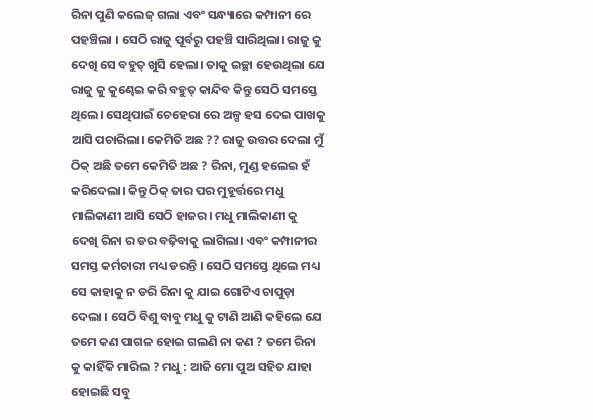ରିନା ପୁଣି କଲେଜ୍ ଗଲା ଏବଂ ସନ୍ଧ୍ୟାରେ କମ୍ପାନୀ ରେ ପହଞ୍ଚିଲା । ସେଠି ରାଜୁ ପୂର୍ବରୁ ପହଞ୍ଚି ସାରିଥିଲା। ରାଜୁ କୁ ଦେଖି ସେ ବହୁତ୍ ଖୁସି ହେଲା। ତାକୁ ଇଚ୍ଛା ହେଉଥିଲା ଯେ ରାଜୁ କୁ କୁଣ୍ଢେଇ କରି ବହୁତ୍ କାନ୍ଦିବ କିନ୍ତୁ ସେଠି ସମସ୍ତେ ଥିଲେ। ସେଥିପାଇଁ ଚେହେରା ରେ ଅଳ୍ପ ହସ ଦେଇ ପାଖକୁ ଆସି ପଚାରିଲା। କେମିତି ଅଛ ?? ରାଜୁ ଉତ୍ତର ଦେଲା ମୁଁ ଠିକ୍ ଅଛି ତମେ କେମିତି ଅଛ ? ରିନା, ମୁଣ୍ଡ ହଲେଇ ହଁ କରିଦେଲା। କିନ୍ତୁ ଠିକ୍ ତାର ପର ମୁହୂର୍ତ୍ତରେ ମଧୁ ମାଲିକାଣୀ ଆସି ସେଠି ହାଜର। ମଧୁ ମାଲିକାଣୀ କୁ ଦେଖି ରିନା ର ଡର ବଢ଼ିବାକୁ ଲାଗିଲା। ଏବଂ କମ୍ପାନୀର ସମସ୍ତ କର୍ମଚାରୀ ମଧ୍ୟ ଡରନ୍ତି । ସେଠି ସମସ୍ତେ ଥିଲେ ମଧ୍ୟ ସେ କାହାକୁ ନ ଡରି ରିନା କୁ ଯାଇ ଗୋଟିଏ ଚାପୁଡ଼ା ଦେଲା । ସେଠି ବିଶୁ ବାବୁ ମଧୁ କୁ ଟାଣି ଆଣି କହିଲେ ଯେ ତମେ କଣ ପାଗଳ ହୋଇ ଗଲଣି ନା କଣ ? ତମେ ରିନା କୁ କାହିଁକି ମାରିଲ ? ମଧୁ : ଆଜି ମୋ ପୁଅ ସହିତ ଯାହା ହୋଇଛି ସବୁ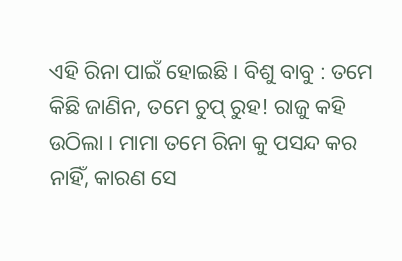ଏହି ରିନା ପାଇଁ ହୋଇଛି। ବିଶୁ ବାବୁ : ତମେ କିଛି ଜାଣିନ, ତମେ ଚୁପ୍ ରୁହ! ରାଜୁ କହି ଉଠିଲା । ମାମା ତମେ ରିନା କୁ ପସନ୍ଦ କର ନାହିଁ, କାରଣ ସେ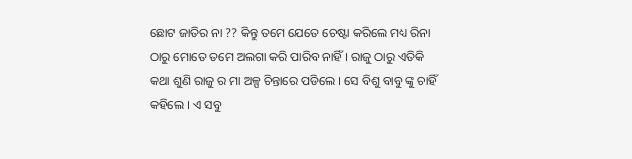ଛୋଟ ଜାତିର ନା ?? କିନ୍ତୁ ତମେ ଯେତେ ଚେଷ୍ଟା କରିଲେ ମଧ୍ୟ ରିନା ଠାରୁ ମୋତେ ତମେ ଅଲଗା କରି ପାରିବ ନାହିଁ । ରାଜୁ ଠାରୁ ଏତିକି କଥା ଶୁଣି ରାଜୁ ର ମା ଅଳ୍ପ ଚିନ୍ତାରେ ପଡିଲେ । ସେ ବିଶୁ ବାବୁ ଙ୍କୁ ଚାହିଁ କହିଲେ । ଏ ସବୁ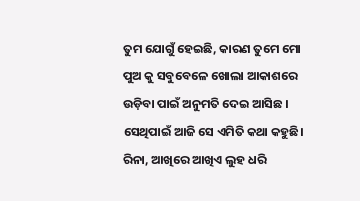ତୁମ ଯୋଗୁଁ ହେଇଛି, କାରଣ ତୁମେ ମୋ ପୁଅ କୁ ସବୁବେଳେ ଖୋଲା ଆକାଶରେ ଉଡ଼ିବା ପାଇଁ ଅନୁମତି ଦେଇ ଆସିଛ । ସେଥିପାଇଁ ଆଜି ସେ ଏମିତି କଥା କହୁଛି। ରିନା, ଆଖିରେ ଆଖିଏ ଲୁହ ଧରି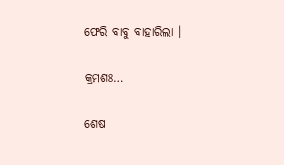ଫେରି ବାବୁ ବାହାରିଲା ।

କ୍ରମଶଃ…

ଶେଷ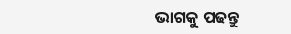ଭାଗକୁ ପଢନ୍ତୁ